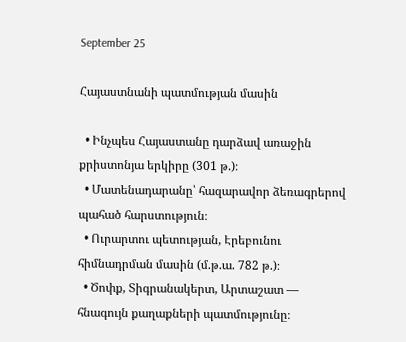September 25

Հայաստնանի պատմության մասին

  • Ինչպես Հայաստանը դարձավ առաջին քրիստոնյա երկիրը (301 թ.)։
  • Մատենադարանը՝ հազարավոր ձեռագրերով պահած հարստություն։
  • Ուրարտու պետության, Էրեբունու հիմնադրման մասին (մ.թ.ա. 782 թ.)։
  • Ծոփք, Տիգրանակերտ, Արտաշատ — հնագույն քաղաքների պատմությունը։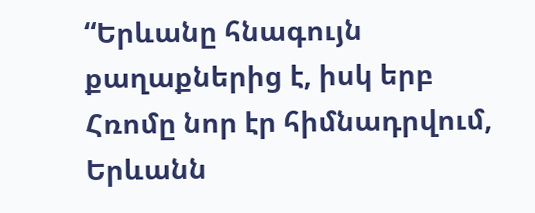“Երևանը հնագույն քաղաքներից է, իսկ երբ Հռոմը նոր էր հիմնադրվում, Երևանն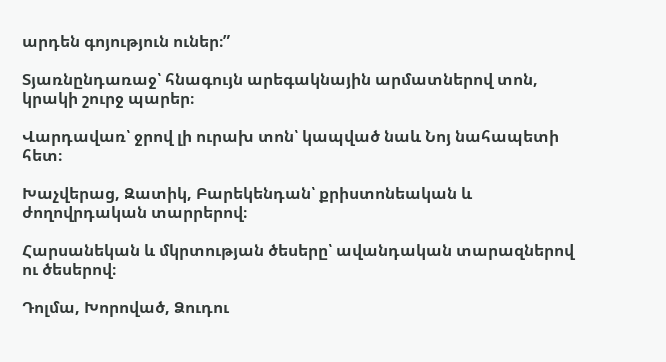արդեն գոյություն ուներ։”

Տյառնընդառաջ՝ հնագույն արեգակնային արմատներով տոն, կրակի շուրջ պարեր։

Վարդավառ՝ ջրով լի ուրախ տոն՝ կապված նաև Նոյ նահապետի հետ։

Խաչվերաց, Զատիկ, Բարեկենդան՝ քրիստոնեական և ժողովրդական տարրերով։

Հարսանեկան և մկրտության ծեսերը՝ ավանդական տարազներով ու ծեսերով։

Դոլմա, Խորոված, Ձուդու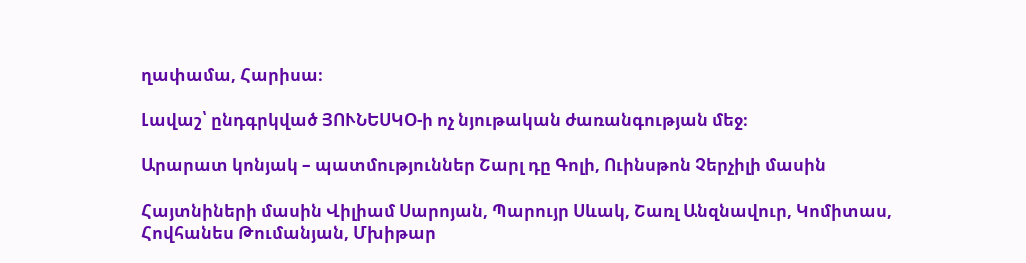ղափամա, Հարիսա։

Լավաշ՝ ընդգրկված ՅՈՒՆԵՍԿՕ-ի ոչ նյութական ժառանգության մեջ։

Արարատ կոնյակ – պատմություններ Շարլ դը Գոլի, Ուինսթոն Չերչիլի մասին

Հայտնիների մասին Վիլիամ Սարոյան, Պարույր Սևակ, Շառլ Անզնավուր, Կոմիտաս, Հովհանես Թումանյան, Մխիթար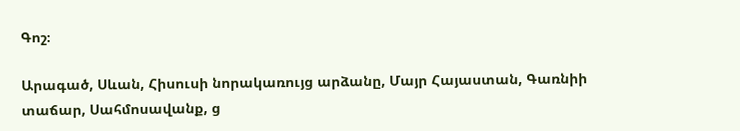Գոշ։

Արագած, Սևան, Հիսուսի նորակառույց արձանը, Մայր Հայաստան, Գառնիի տաճար, Սահմոսավանք, ց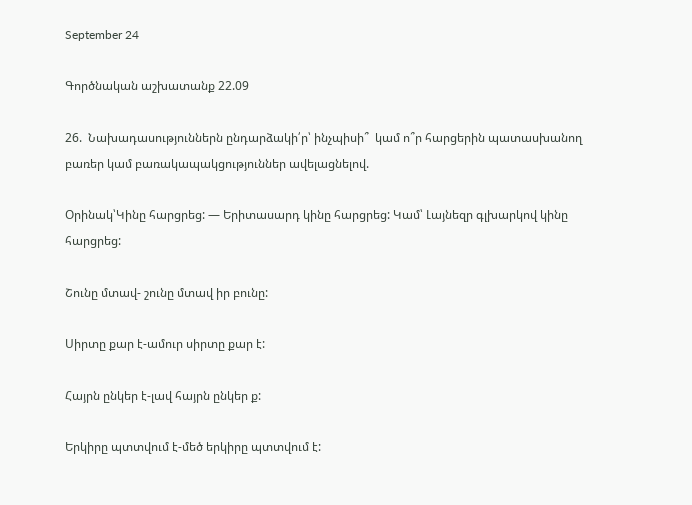September 24

Գործնական աշխատանք 22.09

26.  Նախադասություններն ընդարձակի՛ր՝ ինչպիսի՞  կամ ո՞ր հարցերին պատասխանող բառեր կամ բառակապակցություններ ավելացնելով.

Օրինակ՝Կինը հարցրեց: — Երիտասարդ կինը հարցրեց: Կամ՝ Լայնեզր գլխարկով կինը հարցրեց:

Շունը մտավ- շունը մտավ իր բունը:

Սիրտը քար է-ամուր սիրտը քար է:

Հայրն ընկեր է-լավ հայրն ընկեր ք:

Երկիրը պտտվում է-մեծ երկիրը պտտվում է: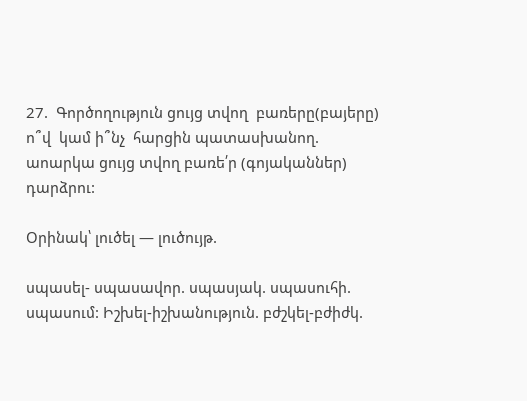27.  Գործողություն ցույց տվող  բառերը(բայերը)  ո՞վ  կամ ի՞նչ  հարցին պատասխանող. աոարկա ցույց տվող բառե՛ր (գոյականներ) դարձրու:

Օրինակ՝ լուծել — լուծույթ.

սպասել- սպասավոր. սպասյակ. սպասուհի. սպասում: Իշխել-իշխանություն. բժշկել-բժիժկ.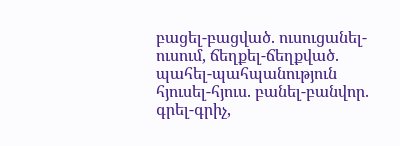բացել-բացված. ուսուցանել-ուսում, ճեղքել-ճեղքված. պահել-պահպանություն հյուսել-հյուս. բանել-բանվոր. գրել-գրիչ,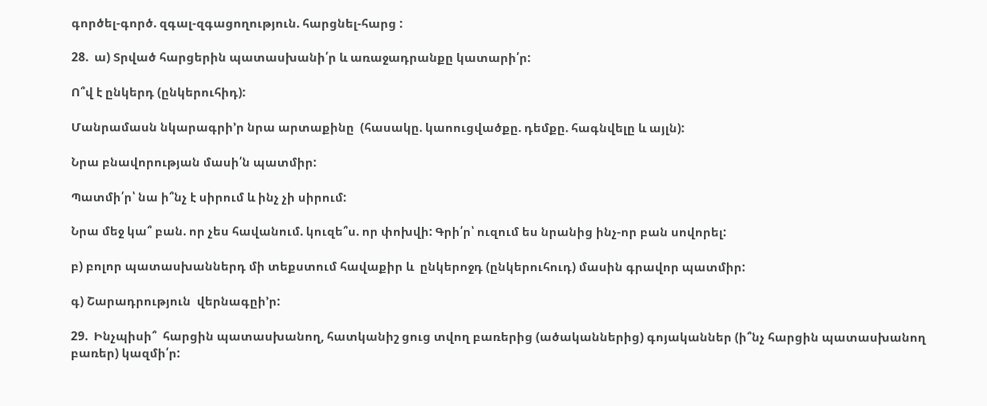գործել-գործ. զգալ-զգացողություն. հարցնել-հարց :

28.  ա) Տրված հարցերին պատասխանի՛ր և առաջադրանքը կատարի՛ր:

Ո՞վ է ընկերդ (ընկերուհիդ):

Մանրամասն նկարագրի’ր նրա արտաքինը  (հասակը. կաոուցվածքը. դեմքը. հագնվելը և այլն):

Նրա բնավորության մասի՛ն պատմիր:

Պատմի՛ր՝ նա ի՞նչ է սիրում և ինչ չի սիրում:

Նրա մեջ կա՞ բան. որ չես հավանում. կուզե՞ս. որ փոխվի: Գրի՛ր՝ ուզում ես նրանից ինչ-որ բան սովորել:

բ) բոլոր պատասխաններդ մի տեքստում հավաքիր և  ընկերոջդ (ընկերուհուդ) մասին գրավոր պատմիր:

գ) Շարադրություն  վերնագըի’ր:

29.  Ինչպիսի՞  հարցին պատասխանող, հատկանիշ ցուց տվող բառերից (ածականներից) գոյականներ (ի՞նչ հարցին պատասխանող բառեր) կազմի՛ր: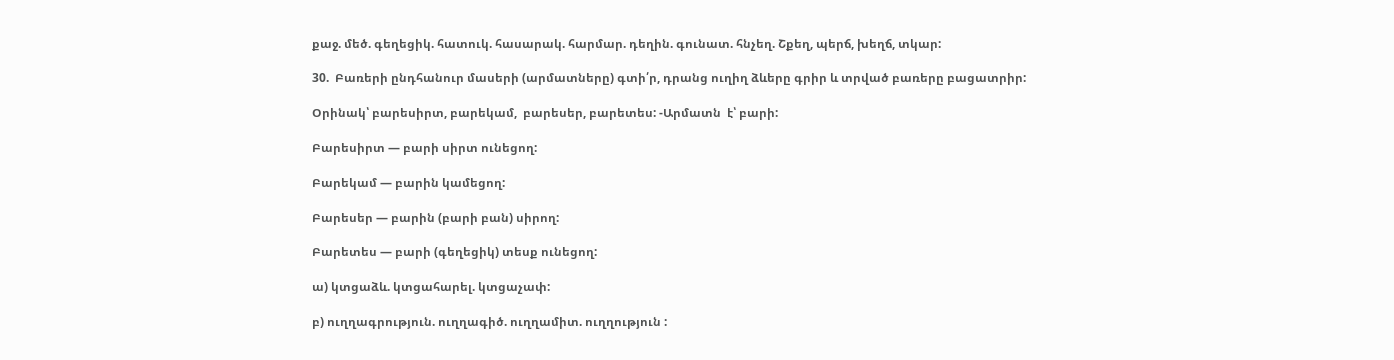քաջ. մեծ. գեղեցիկ. հատուկ. հասարակ. հարմար. դեղին. գունատ. հնչեղ. Շքեղ, պերճ, խեղճ, տկար:

30.  Բառերի ընդհանուր մասերի (արմատները) գտի՛ր, դրանց ուղիղ ձևերը գրիր և տրված բառերը բացատրիր:

Օրինակ՝ բարեսիրտ, բարեկամ,  բարեսեր, բարետես: -Արմատն  է՝ բարի:

Բարեսիրտ — բարի սիրտ ունեցող:

Բարեկամ — բարին կամեցող:

Բարեսեր — բարին (բարի բան) սիրող:

Բարետես — բարի (գեղեցիկ) տեսք ունեցող:

ա) կտցաձև. կտցահարել. կտցաչափ:

բ) ուղղագրություն. ուղղագիծ. ուղղամիտ. ուղղություն :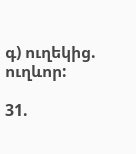գ) ուղեկից. ուղևոր:

31.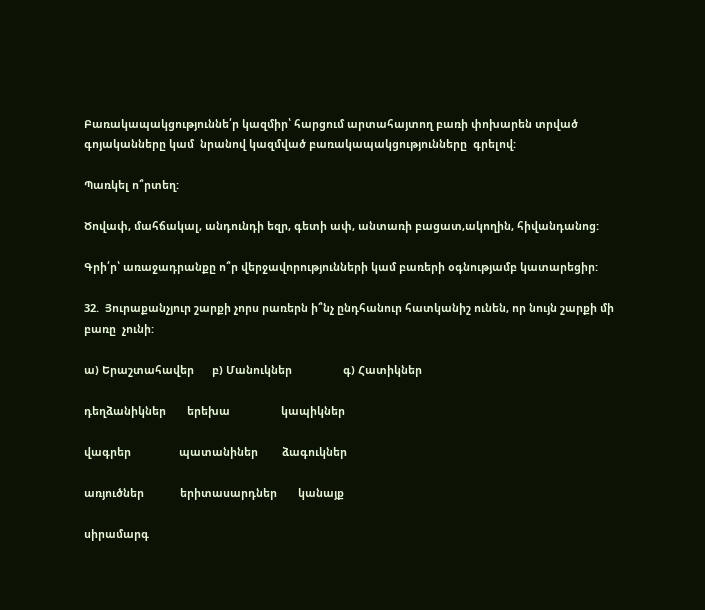Բառակապակցություննե՛ր կազմիր՝ հարցում արտահայտող բառի փոխարեն տրված գոյականները կամ  նրանով կազմված բառակապակցությունները  գրելով:

Պառկել ո՞րտեղ:

Ծովափ, մահճակալ, անդունդի եզր, գետի ափ, անտառի բացատ,ակողին, հիվանդանոց:

Գրի՛ր՝ առաջադրանքը ո՞ր վերջավորությունների կամ բառերի օգնությամբ կատարեցիր:

32.  Յուրաքանչյուր շարքի չորս րառերն ի՞նչ ընդհանուր հատկանիշ ունեն, որ նույն շարքի մի բառը  չունի:

ա) Երաշտահավեր      բ) Մանուկներ                 գ) Հատիկներ

դեղձանիկներ       երեխա                 կապիկներ

վագրեր                պատանիներ        ձագուկներ

առյուծներ            երիտասարդներ       կանայք

սիրամարգ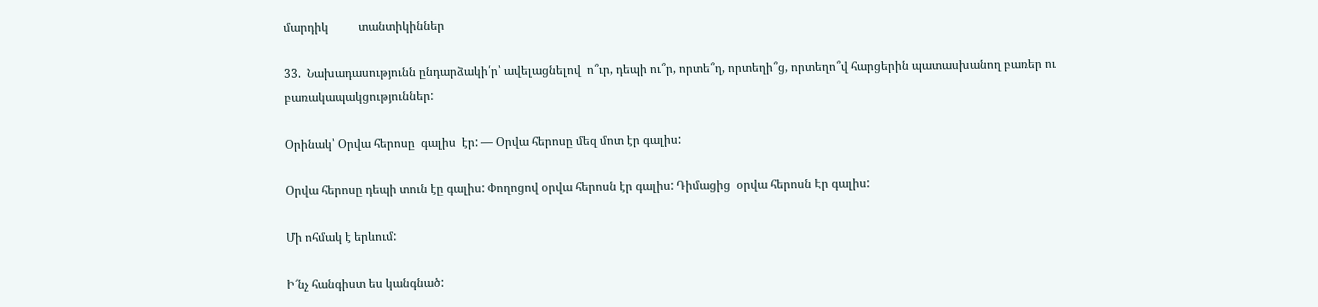մարդիկ          տանտիկիններ

33.  Նախադասությունն ընդարձակի՛ր՝ ավելացնելով  ո՞ւր, դեպի ու՞ր, որտե՞ղ, որտեղի՞ց, որտեղո՞վ հարցերին պատասխանող բառեր ու բառակապակցություններ:

Օրինակ՝ Օրվա հերոսը  գալիս  էր: — Օրվա հերոսը մեզ մոտ էր գալիս:

Օրվա հերոսը դեպի տուն էը գալիս: Փողոցով օրվա հերոսն էր գալիս: Դիմացից  օրվա հերոսն Էր գալիս:

Մի ոհմակ է երևում:

Ի՜նչ հանգիստ ես կանգնած: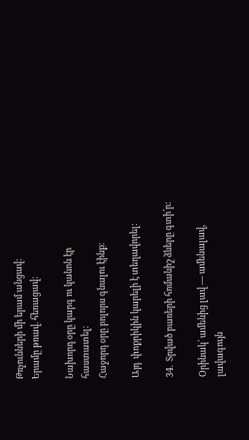Թռչունների մի երամ անցավ:
Երամը թռավ. հեռացավ:

Նախորդ օրը կարգ ու կանոն էր հաստատել:
Հաջորդ օրը բոլորս գնալու էինք:

Այդ  փոքրիկին կարելի է տեղավորել:

34.  Տրված բառերի հոմանիշ ձևերը գտի՛ր:

Օրինակ՝ ամենից լավ — ամենալավ, լավագույն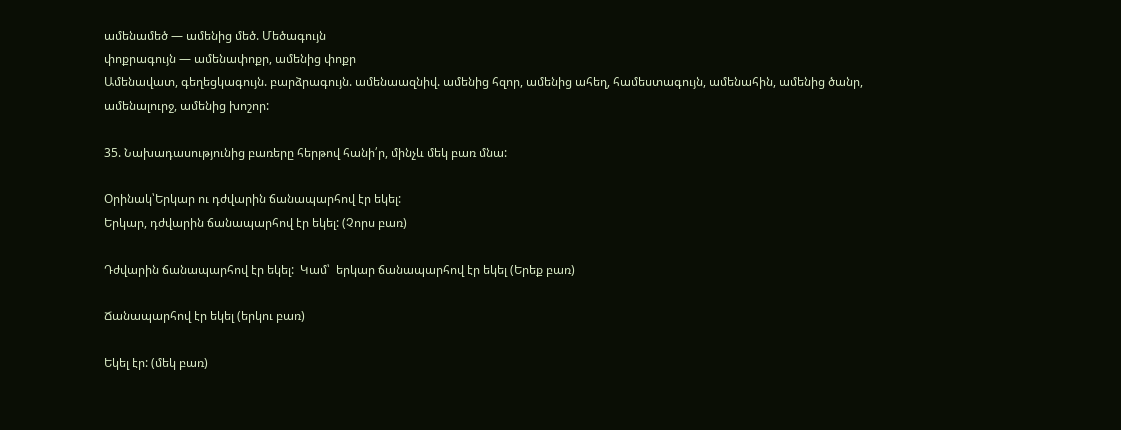ամենամեծ — ամենից մեծ. Մեծագույն
փոքրագույն — ամենափոքր, ամենից փոքր
Ամենավատ, գեղեցկագույն. բարձրագույն. ամենաազնիվ. ամենից հզոր, ամենից ահեղ, համեստագույն, ամենահին, ամենից ծանր, ամենալուրջ, ամենից խոշոր:

35. Նախադասությունից բառերը հերթով հանի՛ր, մինչև մեկ բառ մնա:

Օրինակ՝Երկար ու դժվարին ճանապարհով էր եկել:
Երկար, դժվարին ճանապարհով էր եկել: (Չորս բառ)

Դժվարին ճանապարհով էր եկել:  Կամ՝  երկար ճանապարհով էր եկել (Երեք բառ)

Ճանապարհով էր եկել (երկու բառ)

Եկել էր: (մեկ բառ)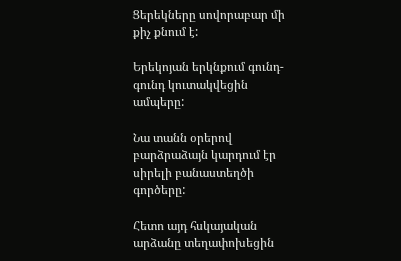Ցերեկները սովորաբար մի քիչ քնում է:

Երեկոյան երկնքում գունդ-գունդ կուտակվեցին ամպերը:

Նա տանն օրերով բարձրաձայն կարդում էր սիրելի բանաստեղծի գործերը:

Հետո այդ հսկայական արձանը տեղափոխեցին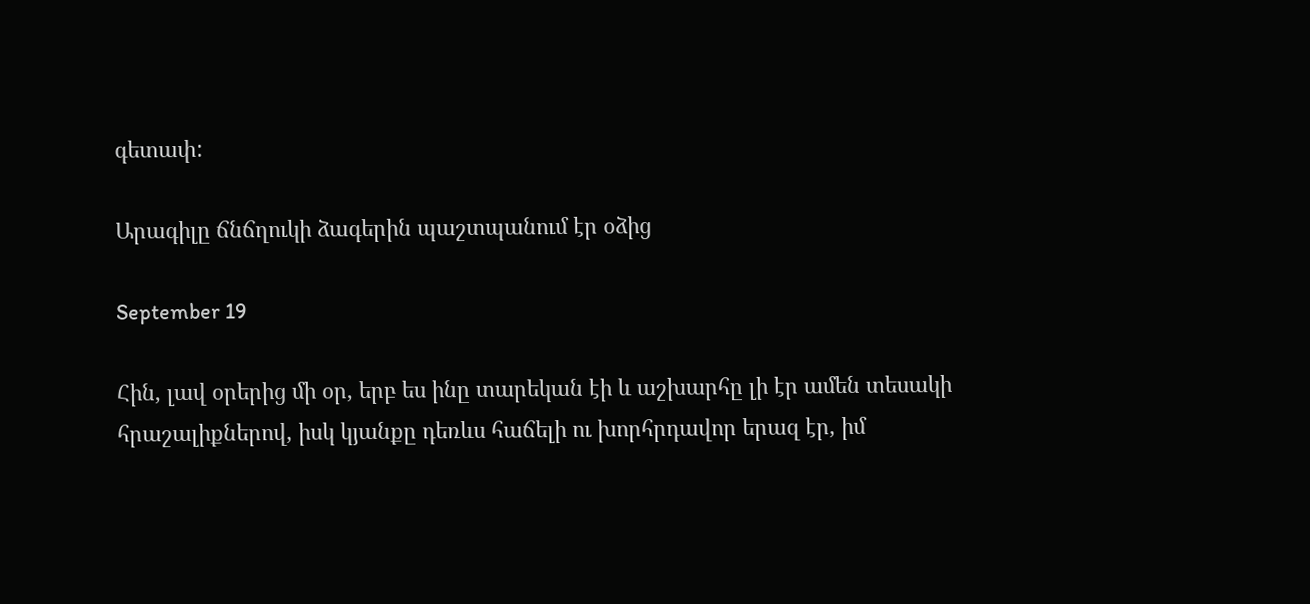գետափ:

Արագիլը ճնճղուկի ձագերին պաշտպանում էր օձից

September 19

Հին, լավ օրերից մի օր, երբ ես ինը տարեկան էի և աշխարհը լի էր ամեն տեսակի հրաշալիքներով, իսկ կյանքը դեռևս հաճելի ու խորհրդավոր երազ էր, իմ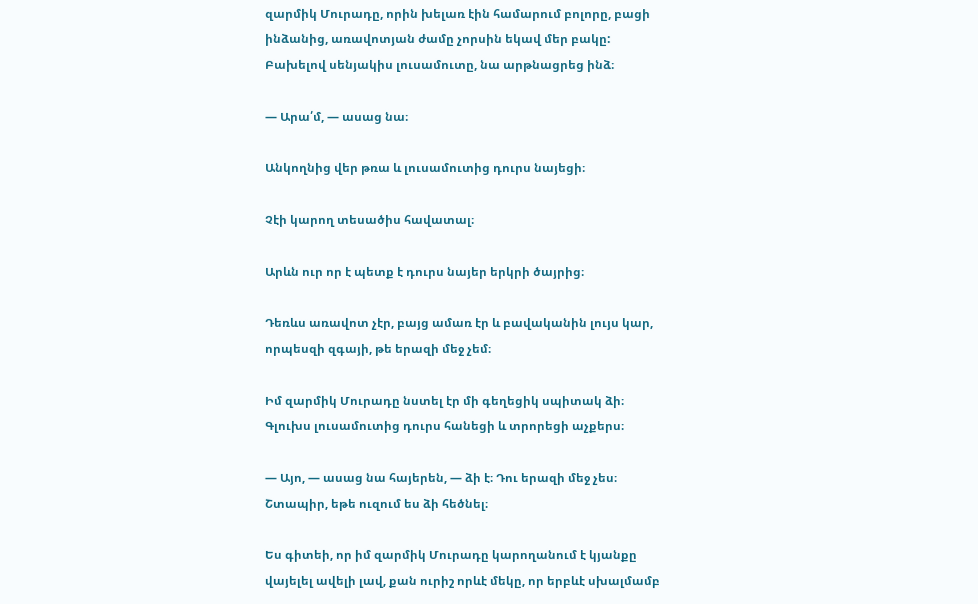զարմիկ Մուրադը, որին խելառ էին համարում բոլորը, բացի ինձանից, առավոտյան ժամը չորսին եկավ մեր բակը: Բախելով սենյակիս լուսամուտը, նա արթնացրեց ինձ։

— Արա՛մ, — ասաց նա։

Անկողնից վեր թռա և լուսամուտից դուրս նայեցի։

Չէի կարող տեսածիս հավատալ։

Արևն ուր որ է պետք է դուրս նայեր երկրի ծայրից։

Դեռևս առավոտ չէր, բայց ամառ էր և բավականին լույս կար, որպեսզի զգայի, թե երազի մեջ չեմ։

Իմ զարմիկ Մուրադը նստել էր մի գեղեցիկ սպիտակ ձի։ Գլուխս լուսամուտից դուրս հանեցի և տրորեցի աչքերս։

— Այո, — ասաց նա հայերեն, — ձի է։ Դու երազի մեջ չես։ Շտապիր, եթե ուզում ես ձի հեծնել։

Ես գիտեի, որ իմ զարմիկ Մուրադը կարողանում է կյանքը վայելել ավելի լավ, քան ուրիշ որևէ մեկը, որ երբևէ սխալմամբ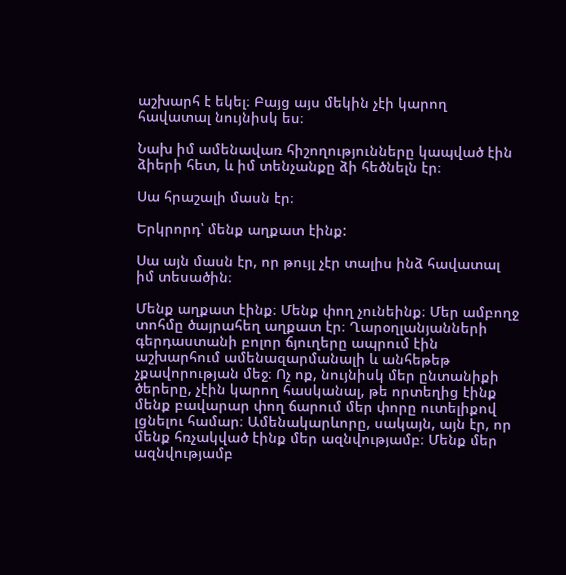աշխարհ է եկել։ Բայց այս մեկին չէի կարող հավատալ նույնիսկ ես։

Նախ իմ ամենավառ հիշողությունները կապված էին ձիերի հետ, և իմ տենչանքը ձի հեծնելն էր։

Սա հրաշալի մասն էր։

Երկրորդ՝ մենք աղքատ էինք:

Սա այն մասն էր, որ թույլ չէր տալիս ինձ հավատալ իմ տեսածին։

Մենք աղքատ էինք։ Մենք փող չունեինք։ Մեր ամբողջ տոհմը ծայրահեղ աղքատ էր։ Ղարօղլանյանների գերդաստանի բոլոր ճյուղերը ապրում էին աշխարհում ամենազարմանալի և անհեթեթ չքավորության մեջ։ Ոչ ոք, նույնիսկ մեր ընտանիքի ծերերը, չէին կարող հասկանալ, թե որտեղից էինք մենք բավարար փող ճարում մեր փորը ուտելիքով լցնելու համար։ Ամենակարևորը, սակայն, այն էր, որ մենք հռչակված էինք մեր ազնվությամբ։ Մենք մեր ազնվությամբ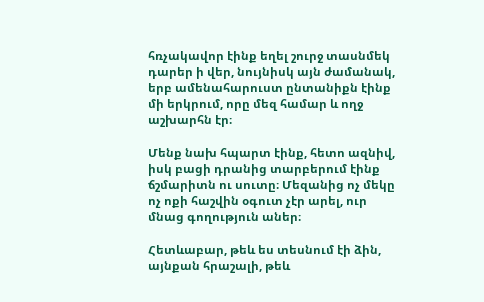հռչակավոր էինք եղել շուրջ տասնմեկ դարեր ի վեր, նույնիսկ այն ժամանակ, երբ ամենահարուստ ընտանիքն էինք մի երկրում, որը մեզ համար և ողջ աշխարհն էր։

Մենք նախ հպարտ էինք, հետո ազնիվ, իսկ բացի դրանից տարբերում էինք ճշմարիտն ու սուտը։ Մեզանից ոչ մեկը ոչ ոքի հաշվին օգուտ չէր արել, ուր մնաց գողություն աներ։

Հետևաբար, թեև ես տեսնում էի ձին, այնքան հրաշալի, թեև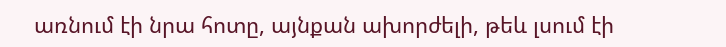առնում էի նրա հոտը, այնքան ախորժելի, թեև լսում էի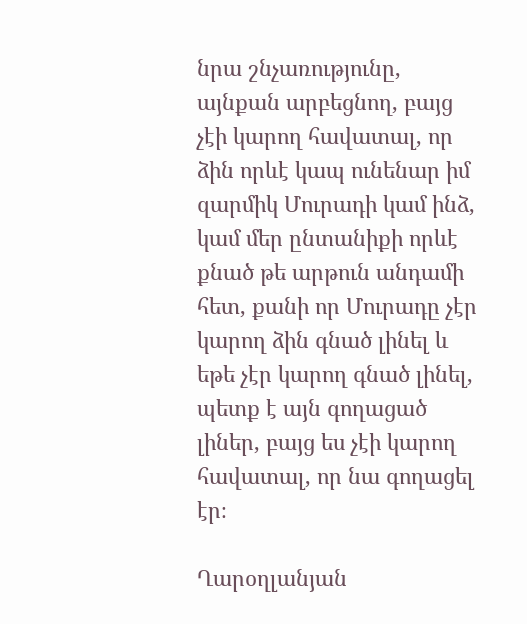նրա շնչառությունը, այնքան արբեցնող, բայց չէի կարող հավատալ, որ ձին որևէ կապ ունենար իմ զարմիկ Մուրադի կամ ինձ, կամ մեր ընտանիքի որևէ քնած թե արթուն անդամի հետ, քանի որ Մուրադը չէր կարող ձին գնած լինել և եթե չէր կարող գնած լինել, պետք է այն գողացած լիներ, բայց ես չէի կարող հավատալ, որ նա գողացել էր։

Ղարօղլանյան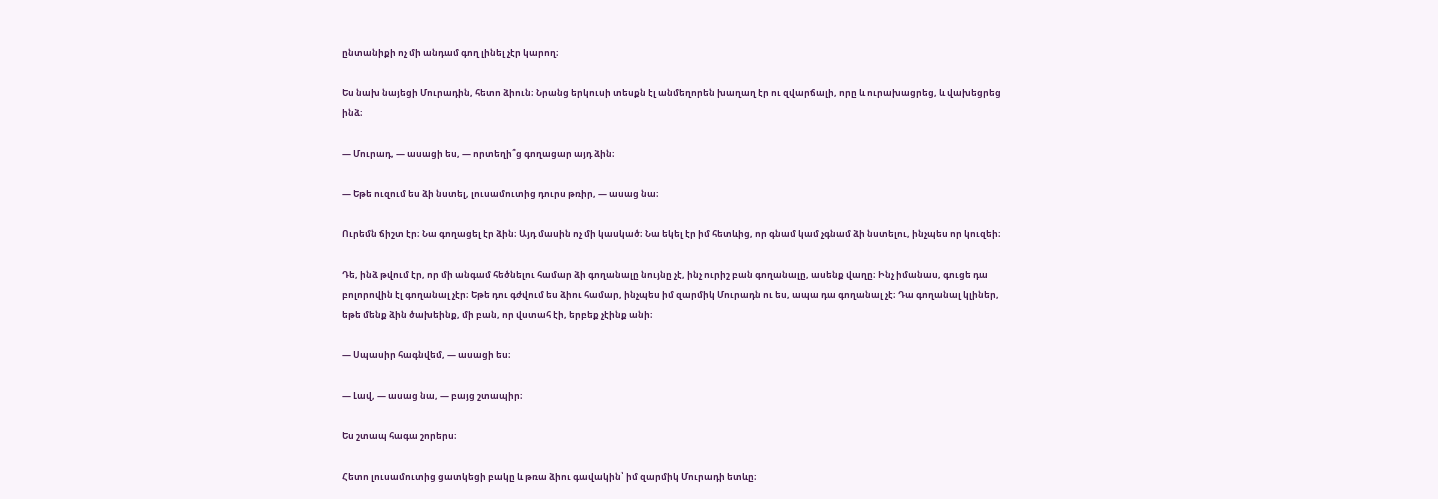ընտանիքի ոչ մի անդամ գող լինել չէր կարող։

Ես նախ նայեցի Մուրադին, հետո ձիուն։ Նրանց երկուսի տեսքն էլ անմեղորեն խաղաղ էր ու զվարճալի, որը և ուրախացրեց, և վախեցրեց ինձ։

— Մուրադ, — ասացի ես, — որտեղի՞ց գողացար այդ ձին։

— Եթե ուզում ես ձի նստել, լուսամուտից դուրս թռիր, — ասաց նա։

Ուրեմն ճիշտ էր։ Նա գողացել էր ձին։ Այդ մասին ոչ մի կասկած։ Նա եկել էր իմ հետևից, որ գնամ կամ չգնամ ձի նստելու, ինչպես որ կուզեի։

Դե, ինձ թվում էր, որ մի անգամ հեծնելու համար ձի գողանալը նույնը չէ, ինչ ուրիշ բան գողանալը, ասենք վաղը։ Ինչ իմանաս, գուցե դա բոլորովին էլ գողանալ չէր։ Եթե դու գժվում ես ձիու համար, ինչպես իմ զարմիկ Մուրադն ու ես, ապա դա գողանալ չէ։ Դա գողանալ կլիներ, եթե մենք ձին ծախեինք, մի բան, որ վստահ էի, երբեք չէինք անի։

— Սպասիր հագնվեմ, — ասացի ես։

— Լավ, — ասաց նա, — բայց շտապիր։

Ես շտապ հագա շորերս։

Հետո լուսամուտից ցատկեցի բակը և թռա ձիու գավակին՝ իմ զարմիկ Մուրադի ետևը։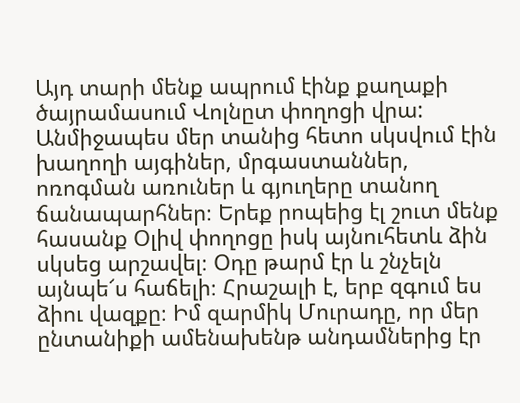Այդ տարի մենք ապրում էինք քաղաքի ծայրամասում Վոլնըտ փողոցի վրա: Անմիջապես մեր տանից հետո սկսվում էին խաղողի այգիներ, մրգաստաններ, ոռոգման առուներ և գյուղերը տանող ճանապարհներ։ Երեք րոպեից էլ շուտ մենք հասանք Օլիվ փողոցը իսկ այնուհետև ձին սկսեց արշավել։ Օդը թարմ էր և շնչելն այնպե՜ս հաճելի։ Հրաշալի է, երբ զգում ես ձիու վազքը։ Իմ զարմիկ Մուրադը, որ մեր ընտանիքի ամենախենթ անդամներից էր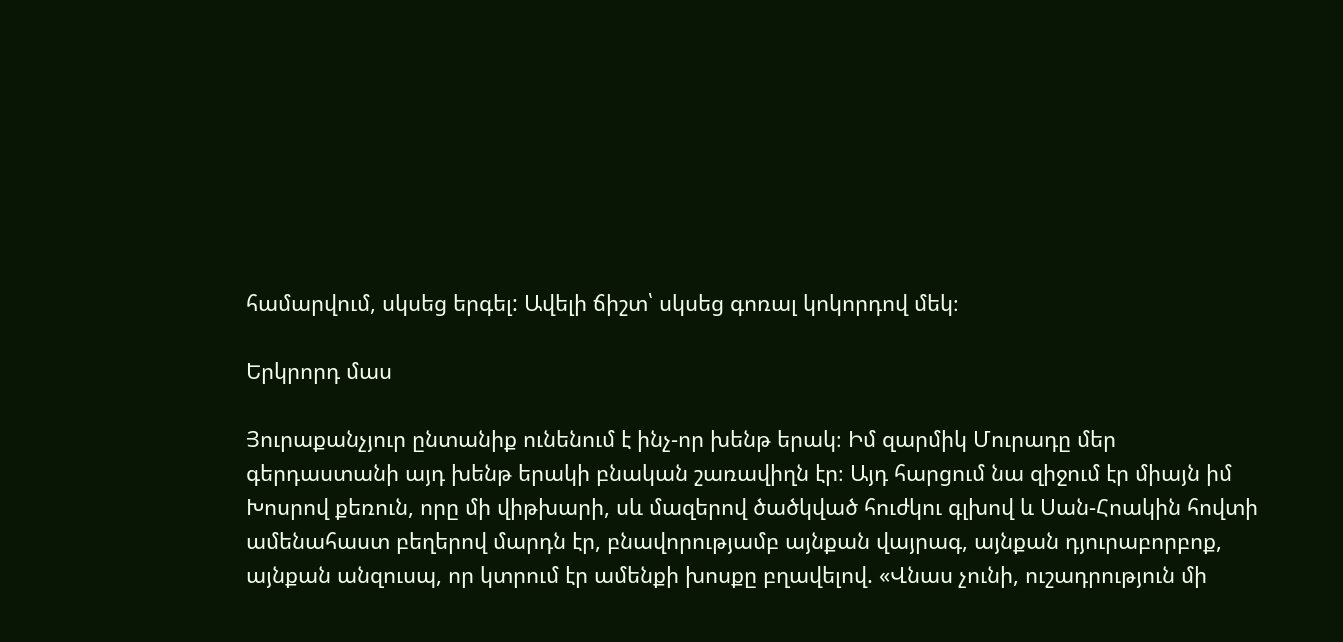համարվում, սկսեց երգել: Ավելի ճիշտ՝ սկսեց գոռալ կոկորդով մեկ։

Երկրորդ մաս

Յուրաքանչյուր ընտանիք ունենում է ինչ-որ խենթ երակ։ Իմ զարմիկ Մուրադը մեր գերդաստանի այդ խենթ երակի բնական շառավիղն էր։ Այդ հարցում նա զիջում էր միայն իմ Խոսրով քեռուն, որը մի վիթխարի, սև մազերով ծածկված հուժկու գլխով և Սան-Հոակին հովտի ամենահաստ բեղերով մարդն էր, բնավորությամբ այնքան վայրագ, այնքան դյուրաբորբոք, այնքան անզուսպ, որ կտրում էր ամենքի խոսքը բղավելով. «Վնաս չունի, ուշադրություն մի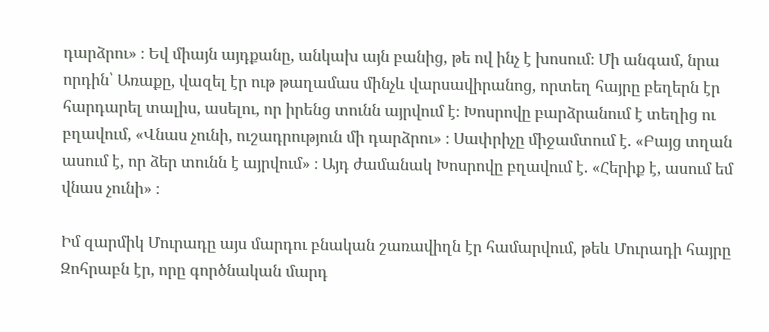դարձրու» ։ Եվ միայն այդքանը, անկախ այն բանից, թե ով ինչ է խոսում։ Մի անգամ, նրա որդին՝ Առաքը, վազել էր ութ թաղամաս մինչև վարսավիրանոց, որտեղ հայրը բեղերն էր հարդարել տալիս, ասելու, որ իրենց տունն այրվում է։ Խոսրովը բարձրանում է տեղից ու բղավում, «Վնաս չունի, ուշադրություն մի դարձրու» ։ Սափրիչը միջամտում է. «Բայց տղան ասում է, որ ձեր տունն է այրվում» ։ Այդ ժամանակ Խոսրովը բղավում է. «Հերիք է, ասում եմ վնաս չունի» ։

Իմ զարմիկ Մուրադը այս մարդու բնական շառավիղն էր համարվում, թեև Մուրադի հայրը Զոհրաբն էր, որը գործնական մարդ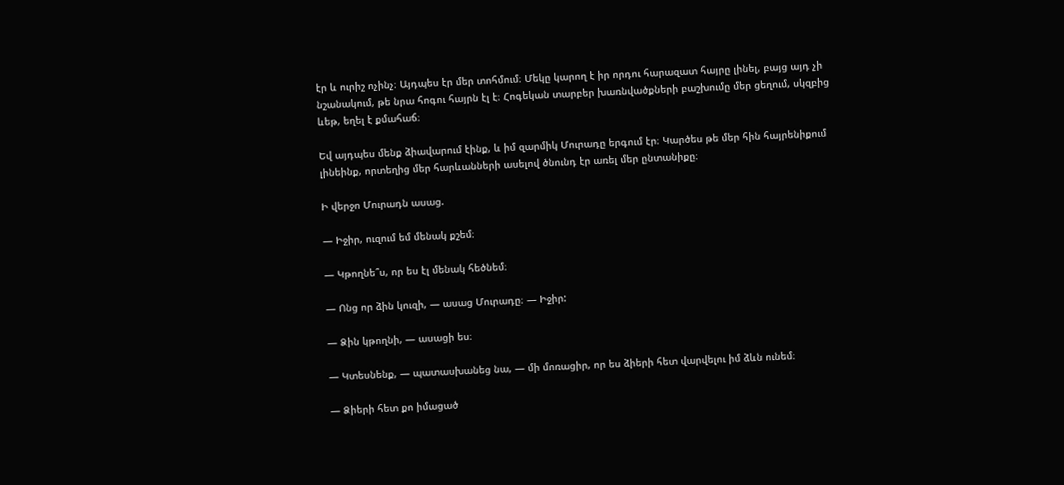էր և ուրիշ ոչինչ։ Այդպես էր մեր տոհմում։ Մեկը կարող է իր որդու հարազատ հայրը լինել, բայց այդ չի նշանակում, թե նրա հոգու հայրն էլ է։ Հոգեկան տարբեր խառնվածքների բաշխումը մեր ցեղում, սկզբից ևեթ, եղել է քմահաճ։

Եվ այդպես մենք ձիավարում էինք, և իմ զարմիկ Մուրադը երգում էր։ Կարծես թե մեր հին հայրենիքում լինեինք, որտեղից մեր հարևանների ասելով ծնունդ էր առել մեր ընտանիքը։

Ի վերջո Մուրադն ասաց.

— Իջիր, ուզում եմ մենակ քշեմ։

— Կթողնե՞ս, որ ես էլ մենակ հեծնեմ։

— Ոնց որ ձին կուզի, — ասաց Մուրադը։ — Իջիր:

— Ձին կթողնի, — ասացի ես։

— Կտեսնենք, — պատասխանեց նա, — մի մոռացիր, որ ես ձիերի հետ վարվելու իմ ձևն ունեմ։

— Ձիերի հետ քո իմացած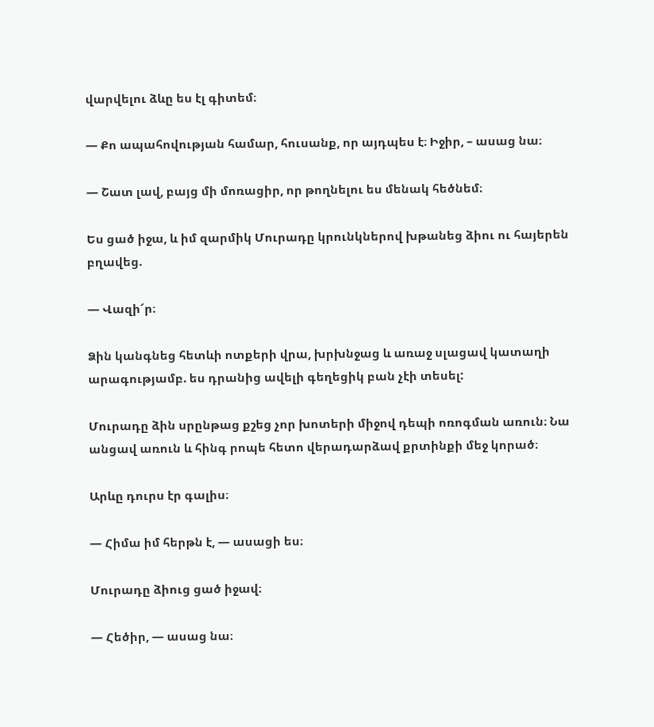վարվելու ձևը ես էլ գիտեմ։

— Քո ապահովության համար, հուսանք, որ այդպես է։ Իջիր, – ասաց նա։

— Շատ լավ, բայց մի մոռացիր, որ թողնելու ես մենակ հեծնեմ։

Ես ցած իջա, և իմ զարմիկ Մուրադը կրունկներով խթանեց ձիու ու հայերեն բղավեց.

— Վազի՜ր։

Ձին կանգնեց հետևի ոտքերի վրա, խրխնջաց և առաջ սլացավ կատաղի արագությամբ. ես դրանից ավելի գեղեցիկ բան չէի տեսել:

Մուրադը ձին սրընթաց քշեց չոր խոտերի միջով դեպի ոռոգման առուն։ Նա անցավ առուն և հինգ րոպե հետո վերադարձավ քրտինքի մեջ կորած։

Արևը դուրս էր գալիս։

— Հիմա իմ հերթն է, — ասացի ես։

Մուրադը ձիուց ցած իջավ։

— Հեծիր, — ասաց նա։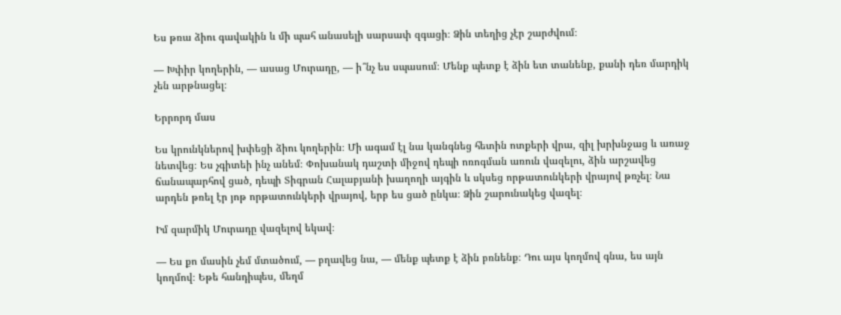Ես թռա ձիու գավակին և մի պահ անասելի սարսափ զգացի։ Ձին տեղից չէր շարժվում։

— Խփիր կողերին, — ասաց Մուրադը, — ի՞նչ ես սպասում։ Մենք պետք է ձին ետ տանենք, քանի դեռ մարդիկ չեն արթնացել։

Երրորդ մաս

Ես կրունկներով խփեցի ձիու կողերին։ Մի ագամ էլ նա կանգնեց հետին ոտքերի վրա, զիլ խրխնջաց և առաջ նետվեց։ Ես չգիտեի ինչ անեմ։ Փոխանակ դաշտի միջով դեպի ոռոգման առուն վազելու, ձին արշավեց ճանապարհով ցած, դեպի Տիգրան Հալաբյանի խաղողի այգին և սկսեց որթատունկերի վրայով թռչել։ Նա արդեն թռել էր յոթ որթատունկերի վրայով, երբ ես ցած ընկա։ Ձին շարունակեց վազել։

Իմ զարմիկ Մուրադը վազելով եկավ։

— Ես քո մասին չեմ մտածում, — բղավեց նա, — մենք պետք է ձին բռնենք։ Դու այս կողմով գնա, ես այն կողմով։ Եթե հանդիպես, մեղմ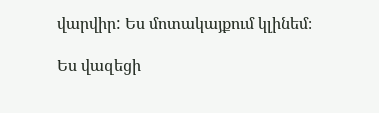վարվիր: Ես մոտակայքում կլինեմ։

Ես վազեցի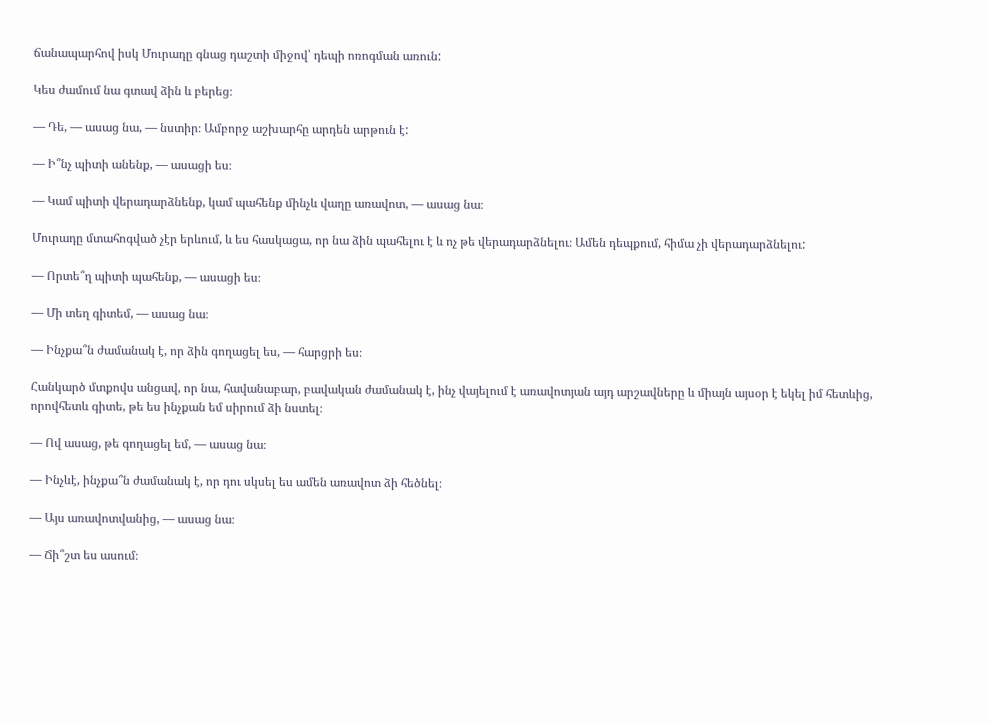ճանապարհով իսկ Մուրադը գնաց դաշտի միջով՝ դեպի ոռոգման առուն:

Կես ժամում նա գտավ ձին և բերեց։

— Դե, — ասաց նա, — նստիր։ Ամբորջ աշխարհը արդեն արթուն է:

— Ի՞նչ պիտի անենք, — ասացի ես։

— Կամ պիտի վերադարձնենք, կամ պահենք մինչև վաղը առավոտ, — ասաց նա։

Մուրադը մտահոգված չէր երևում, և ես հասկացա, որ նա ձին պահելու է և ոչ թե վերադարձնելու։ Ամեն դեպքում, հիմա չի վերադարձնելու:

— Որտե՞ղ պիտի պահենք, — ասացի ես։

— Մի տեղ գիտեմ, — ասաց նա։

— Ինչքա՞ն ժամանակ է, որ ձին գողացել ես, — հարցրի ես։

Հանկարծ մտքովս անցավ, որ նա, հավանաբար, բավական ժամանակ է, ինչ վայելում է առավոտյան այդ արշավները և միայն այսօր է եկել իմ հետևից, որովհետև գիտե, թե ես ինչքան եմ սիրում ձի նստել։

— Ով ասաց, թե գողացել եմ, — ասաց նա։

— Ինչևէ, ինչքա՞ն ժամանակ է, որ դու սկսել ես ամեն առավոտ ձի հեծնել։

— Այս առավոտվանից, — ասաց նա։

— Ճի՞շտ ես ասում։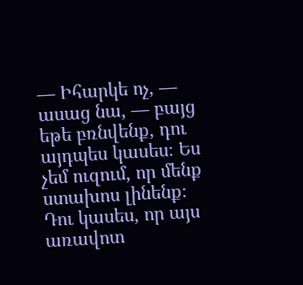— Իհարկե ոչ, — ասաց նա, — բայց եթե բռնվենք, դու այդպես կասես։ Ես չեմ ուզում, որ մենք ստախոս լինենք։ Դու կասես, որ այս առավոտ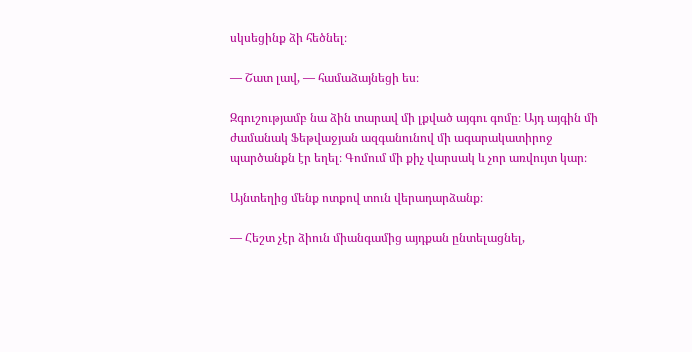սկսեցինք ձի հեծնել։

— Շատ լավ, — համաձայնեցի ես։

Զգուշությամբ նա ձին տարավ մի լքված այգու գոմը։ Այդ այգին մի ժամանակ Ֆեթվաջյան ազգանունով մի ագարակատիրոջ պարծանքն էր եղել։ Գոմում մի քիչ վարսակ և չոր առվույտ կար։

Այնտեղից մենք ոտքով տուն վերադարձանք։

— Հեշտ չէր ձիուն միանգամից այդքան ընտելացնել,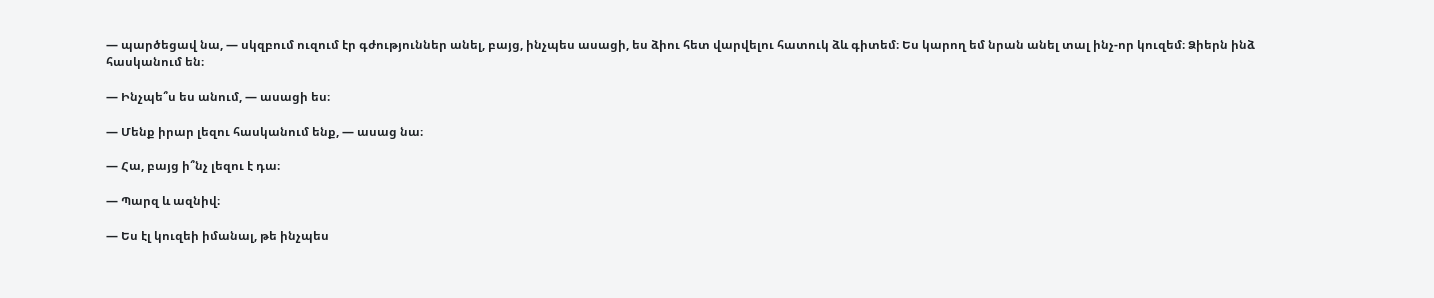— պարծեցավ նա, — սկզբում ուզում էր գժություններ անել, բայց, ինչպես ասացի, ես ձիու հետ վարվելու հատուկ ձև գիտեմ։ Ես կարող եմ նրան անել տալ ինչ-որ կուզեմ։ Ձիերն ինձ հասկանում են։

— Ինչպե՞ս ես անում, — ասացի ես։

— Մենք իրար լեզու հասկանում ենք, — ասաց նա։

— Հա, բայց ի՞նչ լեզու է դա։

— Պարզ և ազնիվ։

— Ես էլ կուզեի իմանալ, թե ինչպես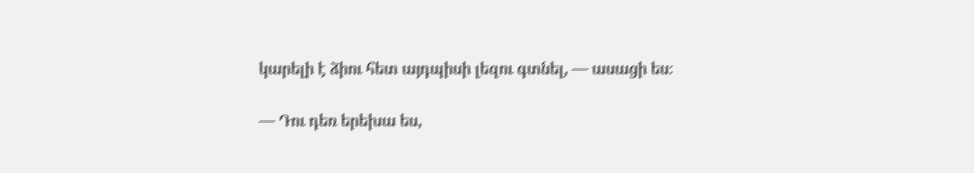կարելի է ձիու հետ այդպիսի լեզու գտնել, — ասացի ես։

— Դու դեռ երեխա ես,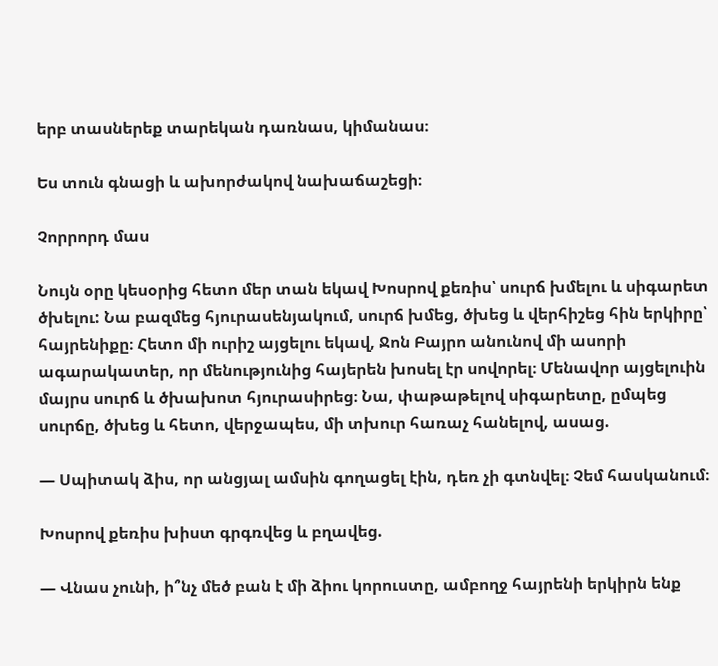երբ տասներեք տարեկան դառնաս, կիմանաս։

Ես տուն գնացի և ախորժակով նախաճաշեցի։

Չորրորդ մաս

Նույն օրը կեսօրից հետո մեր տան եկավ Խոսրով քեռիս՝ սուրճ խմելու և սիգարետ ծխելու: Նա բազմեց հյուրասենյակում, սուրճ խմեց, ծխեց և վերհիշեց հին երկիրը՝ հայրենիքը։ Հետո մի ուրիշ այցելու եկավ, Ջոն Բայրո անունով մի ասորի ագարակատեր, որ մենությունից հայերեն խոսել էր սովորել։ Մենավոր այցելուին մայրս սուրճ և ծխախոտ հյուրասիրեց։ Նա, փաթաթելով սիգարետը, ըմպեց սուրճը, ծխեց և հետո, վերջապես, մի տխուր հառաչ հանելով, ասաց.

— Սպիտակ ձիս, որ անցյալ ամսին գողացել էին, դեռ չի գտնվել։ Չեմ հասկանում։

Խոսրով քեռիս խիստ գրգռվեց և բղավեց.

— Վնաս չունի, ի՞նչ մեծ բան է մի ձիու կորուստը, ամբողջ հայրենի երկիրն ենք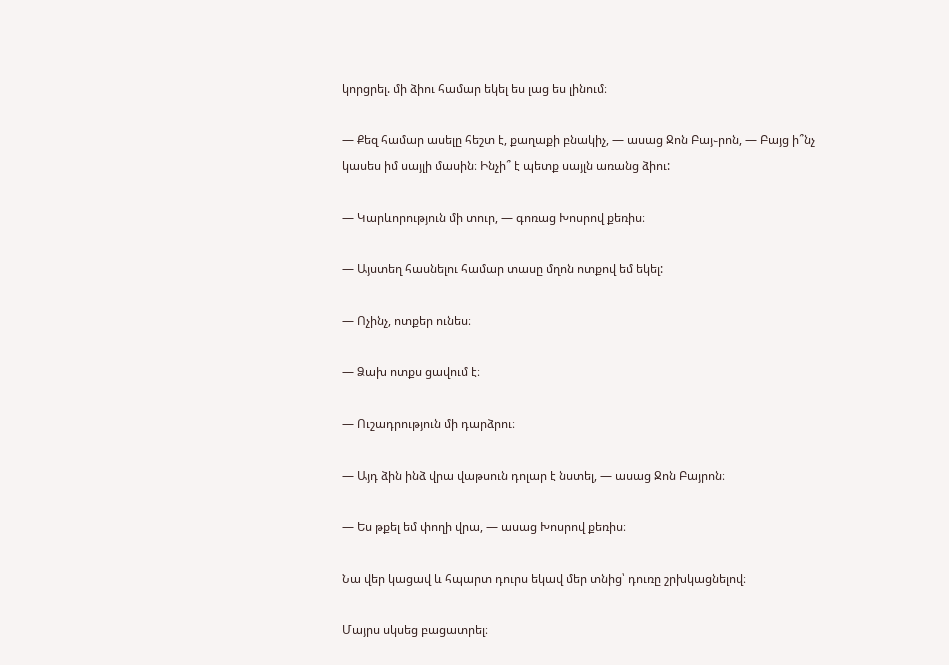կորցրել. մի ձիու համար եկել ես լաց ես լինում։

— Քեզ համար ասելը հեշտ է, քաղաքի բնակիչ, — ասաց Ջոն Բայ֊րոն, — Բայց ի՞նչ կասես իմ սայլի մասին։ Ինչի՞ է պետք սայլն առանց ձիու:

— Կարևորություն մի տուր, — գոռաց Խոսրով քեռիս։

— Այստեղ հասնելու համար տասը մղոն ոտքով եմ եկել:

— Ոչինչ, ոտքեր ունես։

— Ձախ ոտքս ցավում է։

— Ուշադրություն մի դարձրու։

— Այդ ձին ինձ վրա վաթսուն դոլար է նստել, — ասաց Ջոն Բայրոն։

— Ես թքել եմ փողի վրա, — ասաց Խոսրով քեռիս։

Նա վեր կացավ և հպարտ դուրս եկավ մեր տնից՝ դուռը շրխկացնելով։

Մայրս սկսեց բացատրել։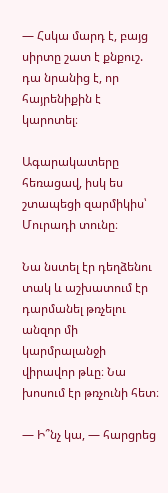— Հսկա մարդ է, բայց սիրտը շատ է քնքուշ. դա նրանից է, որ հայրենիքին է կարոտել։

Ագարակատերը հեռացավ, իսկ ես շտապեցի զարմիկիս՝ Մուրադի տունը։

Նա նստել էր դեղձենու տակ և աշխատում էր դարմանել թռչելու անզոր մի կարմրալանջի վիրավոր թևը։ Նա խոսում էր թռչունի հետ։

— Ի՞նչ կա, — հարցրեց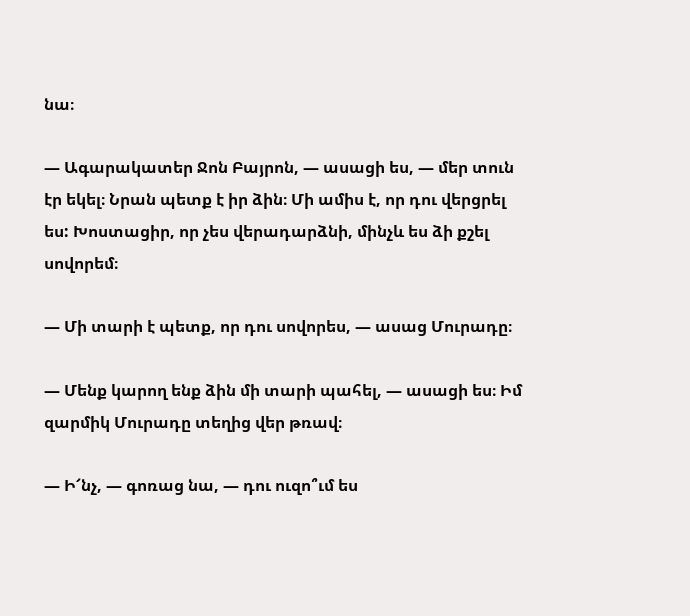նա։

— Ագարակատեր Ջոն Բայրոն, — ասացի ես, — մեր տուն էր եկել։ Նրան պետք է իր ձին։ Մի ամիս է, որ դու վերցրել ես: Խոստացիր, որ չես վերադարձնի, մինչև ես ձի քշել սովորեմ։

— Մի տարի է պետք, որ դու սովորես, — ասաց Մուրադը։

— Մենք կարող ենք ձին մի տարի պահել, — ասացի ես։ Իմ զարմիկ Մուրադը տեղից վեր թռավ։

— Ի՜նչ, — գոռաց նա, — դու ուզո՞ւմ ես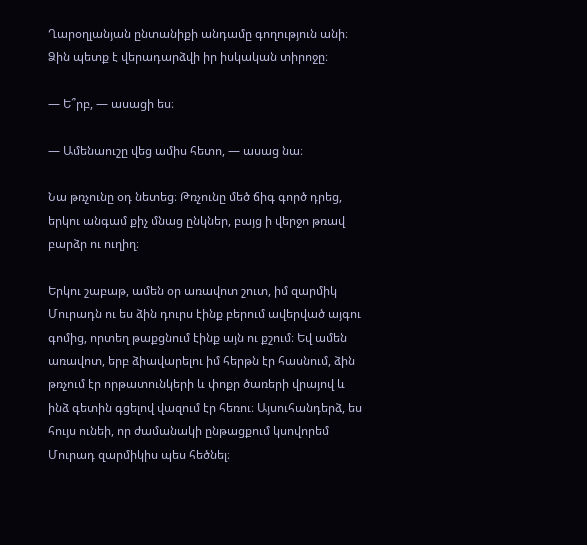Ղարօղլանյան ընտանիքի անդամը գողություն անի։ Ձին պետք է վերադարձվի իր իսկական տիրոջը։

— Ե՞րբ, — ասացի ես։

— Ամենաուշը վեց ամիս հետո, — ասաց նա։

Նա թռչունը օդ նետեց։ Թռչունը մեծ ճիգ գործ դրեց, երկու անգամ քիչ մնաց ընկներ, բայց ի վերջո թռավ բարձր ու ուղիղ։

Երկու շաբաթ, ամեն օր առավոտ շուտ, իմ զարմիկ Մուրադն ու ես ձին դուրս էինք բերում ավերված այգու գոմից, որտեղ թաքցնում էինք այն ու քշում։ Եվ ամեն առավոտ, երբ ձիավարելու իմ հերթն էր հասնում, ձին թռչում էր որթատունկերի և փոքր ծառերի վրայով և ինձ գետին գցելով վազում էր հեռու։ Այսուհանդերձ, ես հույս ունեի, որ ժամանակի ընթացքում կսովորեմ Մուրադ զարմիկիս պես հեծնել։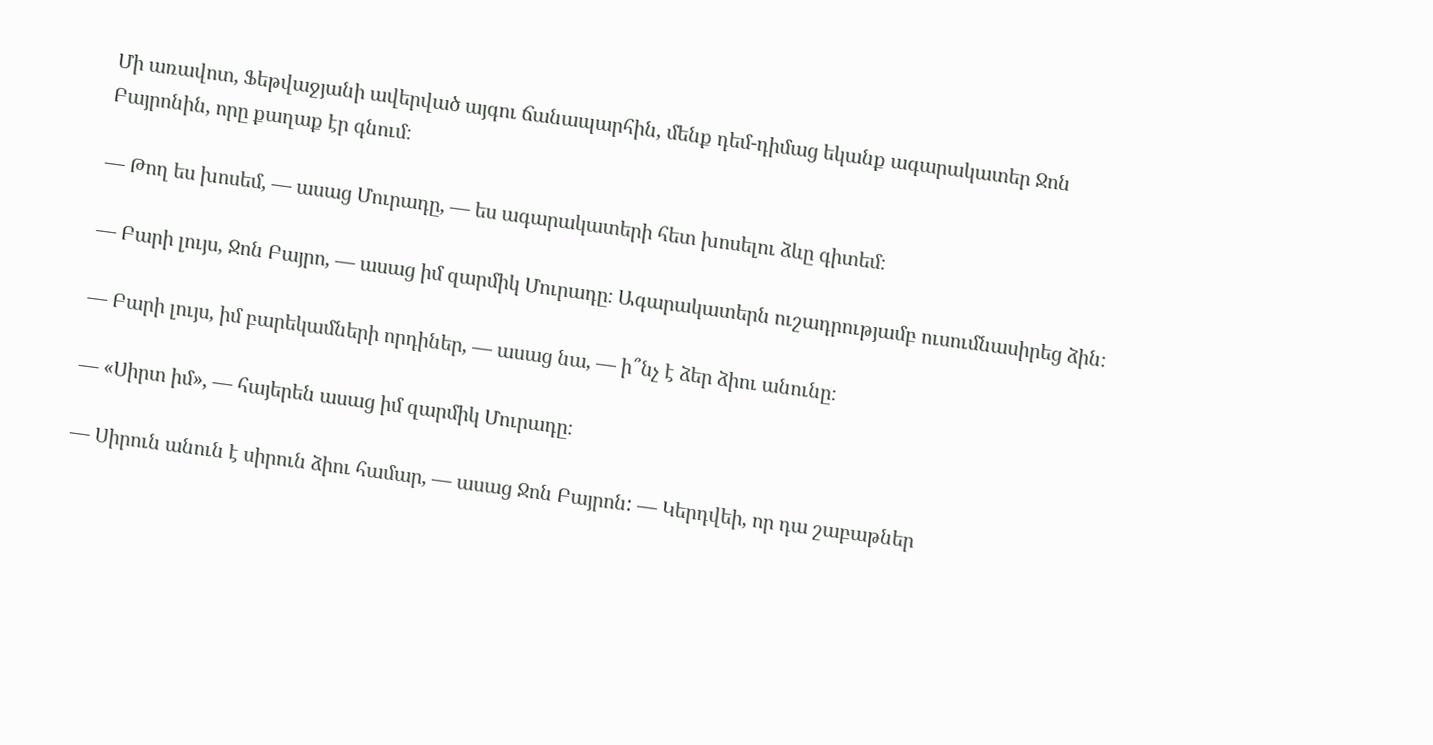Մի առավոտ, Ֆեթվաջյանի ավերված այգու ճանապարհին, մենք դեմ-դիմաց եկանք ագարակատեր Ջոն Բայրոնին, որը քաղաք էր գնում։

— Թող ես խոսեմ, — ասաց Մուրադը, — ես ագարակատերի հետ խոսելու ձևը գիտեմ։

— Բարի լույս, Ջոն Բայրո, — ասաց իմ զարմիկ Մուրադը։ Ագարակատերն ուշադրությամբ ուսումնասիրեց ձին։

— Բարի լույս, իմ բարեկամների որդիներ, — ասաց նա, — ի՞նչ է ձեր ձիու անունը։

— «Սիրտ իմ», — հայերեն ասաց իմ զարմիկ Մուրադը։

— Սիրուն անուն է սիրուն ձիու համար, — ասաց Ջոն Բայրոն: — Կերդվեի, որ դա շաբաթներ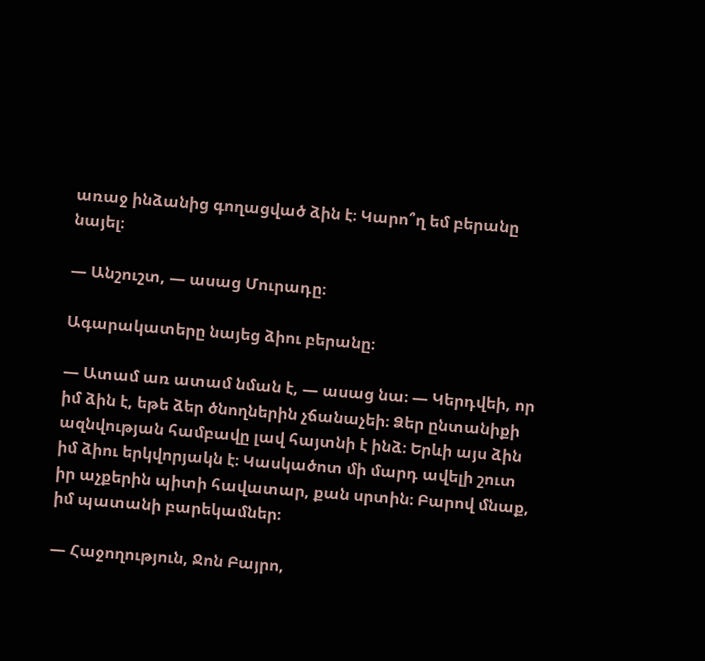առաջ ինձանից գողացված ձին է։ Կարո՞ղ եմ բերանը նայել։

— Անշուշտ, — ասաց Մուրադը։

Ագարակատերը նայեց ձիու բերանը։

— Ատամ առ ատամ նման է, — ասաց նա։ — Կերդվեի, որ իմ ձին է, եթե ձեր ծնողներին չճանաչեի։ Ձեր ընտանիքի ազնվության համբավը լավ հայտնի է ինձ։ Երևի այս ձին իմ ձիու երկվորյակն է։ Կասկածոտ մի մարդ ավելի շուտ իր աչքերին պիտի հավատար, քան սրտին։ Բարով մնաք, իմ պատանի բարեկամներ։

— Հաջողություն, Ջոն Բայրո,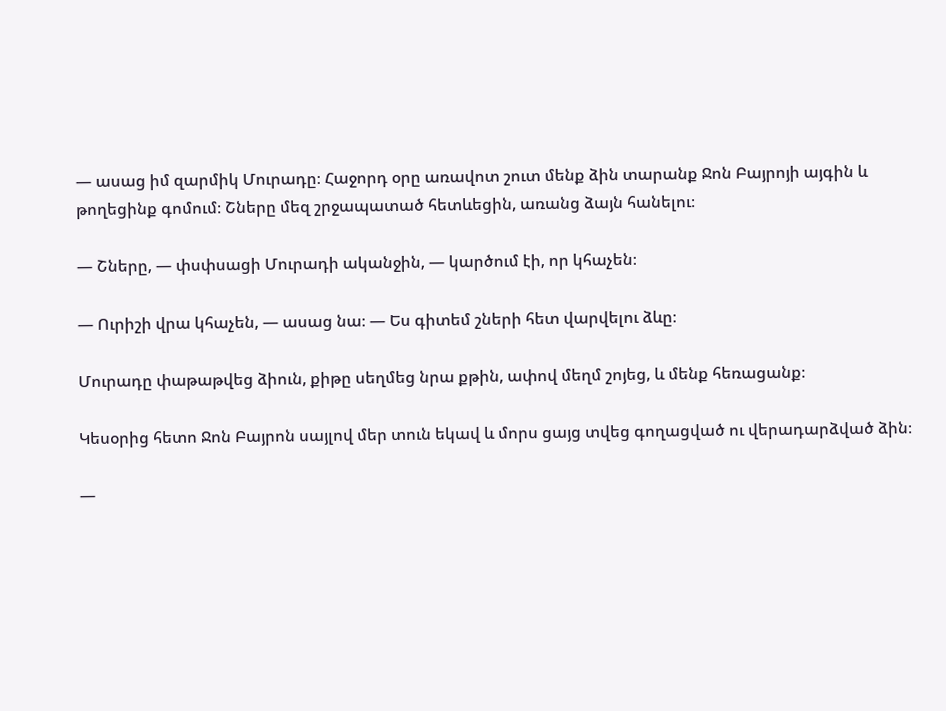— ասաց իմ զարմիկ Մուրադը։ Հաջորդ օրը առավոտ շուտ մենք ձին տարանք Ջոն Բայրոյի այգին և թողեցինք գոմում։ Շները մեզ շրջապատած հետևեցին, առանց ձայն հանելու։

— Շները, — փսփսացի Մուրադի ականջին, — կարծում էի, որ կհաչեն։

— Ուրիշի վրա կհաչեն, — ասաց նա։ — Ես գիտեմ շների հետ վարվելու ձևը։

Մուրադը փաթաթվեց ձիուն, քիթը սեղմեց նրա քթին, ափով մեղմ շոյեց, և մենք հեռացանք։

Կեսօրից հետո Ջոն Բայրոն սայլով մեր տուն եկավ և մորս ցայց տվեց գողացված ու վերադարձված ձին։

—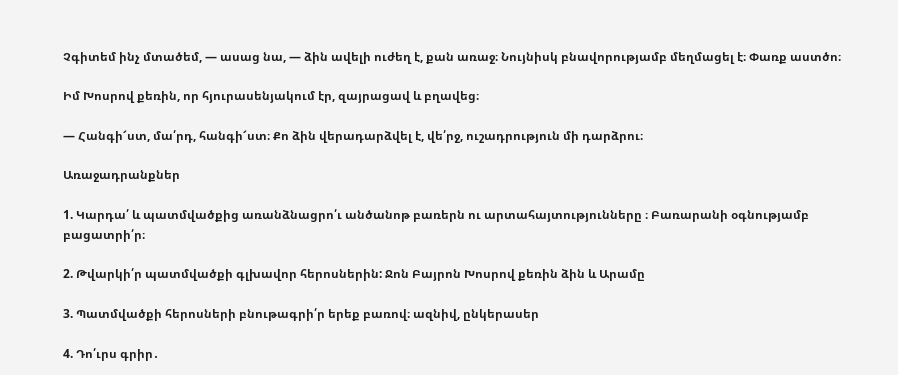Չգիտեմ ինչ մտածեմ, — ասաց նա, — ձին ավելի ուժեղ է, քան առաջ։ Նույնիսկ բնավորությամբ մեղմացել է։ Փառք աստծո։

Իմ Խոսրով քեռին, որ հյուրասենյակում էր, զայրացավ և բղավեց։

— Հանգի՜ստ, մա՛րդ, հանգի՜ստ։ Քո ձին վերադարձվել է, վե՛րջ, ուշադրություն մի դարձրու։

Առաջադրանքներ

1. Կարդա՛ և պատմվածքից առանձնացրո՛ւ անծանոթ բառերն ու արտահայտությունները ։ Բառարանի օգնությամբ բացատրի՛ր։

2. Թվարկի՛ր պատմվածքի գլխավոր հերոսներին: Ջոն Բայրոն Խոսրով քեռին ձին և Արամը

3. Պատմվածքի հերոսների բնութագրի՛ր երեք բառով։ ազնիվ, ընկերասեր

4. Դո՛ւրս գրիր․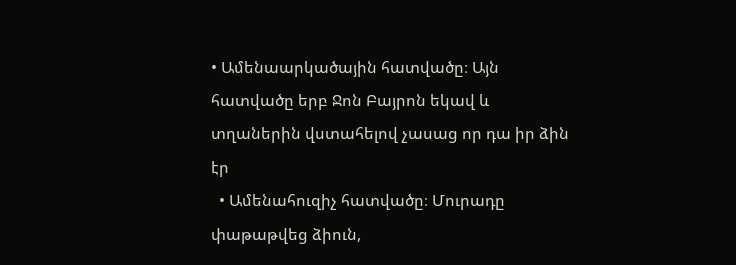• Ամենաարկածային հատվածը։ Այն հատվածը երբ Ջոն Բայրոն եկավ և տղաներին վստահելով չասաց որ դա իր ձին էր
  • Ամենահուզիչ հատվածը։ Մուրադը փաթաթվեց ձիուն,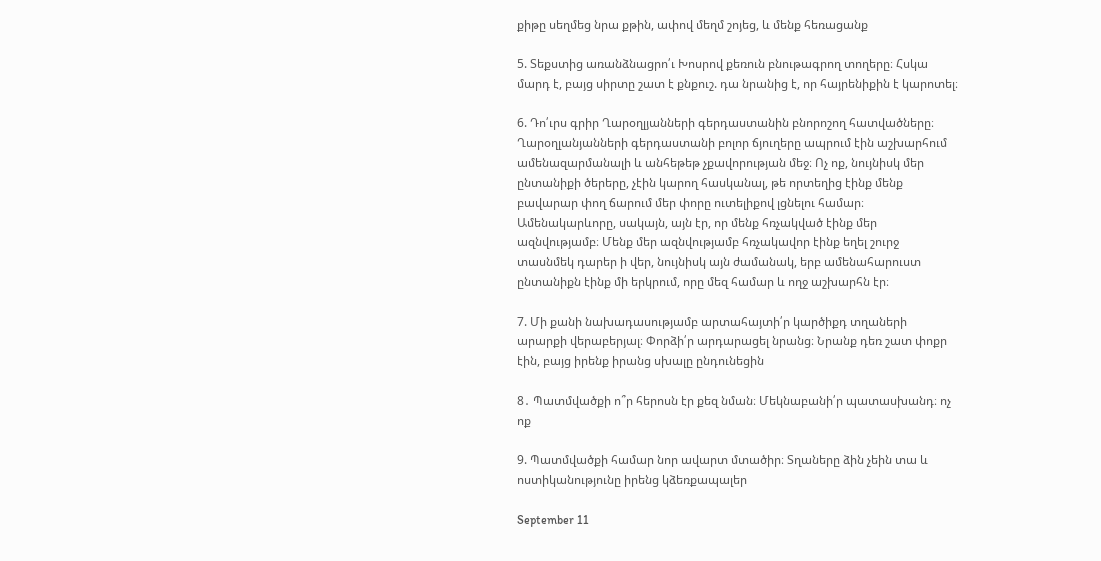քիթը սեղմեց նրա քթին, ափով մեղմ շոյեց, և մենք հեռացանք

5. Տեքստից առանձնացրո՛ւ Խոսրով քեռուն բնութագրող տողերը։ Հսկա մարդ է, բայց սիրտը շատ է քնքուշ. դա նրանից է, որ հայրենիքին է կարոտել։

6. Դո՛ւրս գրիր Ղարօղլյանների գերդաստանին բնորոշող հատվածները։ Ղարօղլանյանների գերդաստանի բոլոր ճյուղերը ապրում էին աշխարհում ամենազարմանալի և անհեթեթ չքավորության մեջ։ Ոչ ոք, նույնիսկ մեր ընտանիքի ծերերը, չէին կարող հասկանալ, թե որտեղից էինք մենք բավարար փող ճարում մեր փորը ուտելիքով լցնելու համար։ Ամենակարևորը, սակայն, այն էր, որ մենք հռչակված էինք մեր ազնվությամբ։ Մենք մեր ազնվությամբ հռչակավոր էինք եղել շուրջ տասնմեկ դարեր ի վեր, նույնիսկ այն ժամանակ, երբ ամենահարուստ ընտանիքն էինք մի երկրում, որը մեզ համար և ողջ աշխարհն էր։

7. Մի քանի նախադասությամբ արտահայտի՛ր կարծիքդ տղաների արարքի վերաբերյալ։ Փորձի՛ր արդարացել նրանց։ Նրանք դեռ շատ փոքր էին, բայց իրենք իրանց սխալը ընդունեցին

8․ Պատմվածքի ո՞ր հերոսն էր քեզ նման։ Մեկնաբանի՛ր պատասխանդ։ ոչ ոք

9. Պատմվածքի համար նոր ավարտ մտածիր։ Տղաները ձին չեին տա և ոստիկանությունը իրենց կձեռքապալեր

September 11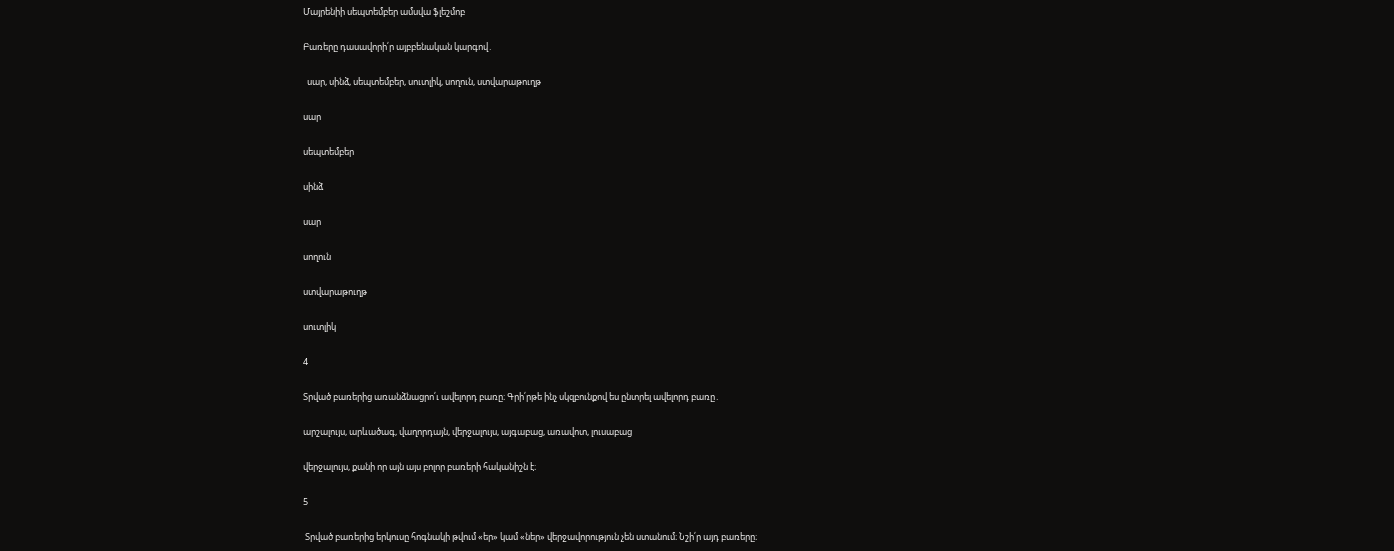Մայրենիի սեպտեմբեր ամսվա ֆլեշմոբ

Բառերը դասավորի՛ր այբբենական կարգով․

  սար, սինձ, սեպտեմբեր, սուտլիկ, սողուն, ստվարաթուղթ

սար

սեպտեմբեր

սինձ

սար

սողուն

ստվարաթուղթ

սուտլիկ

4

Տրված բառերից առանձնացրո՛ւ ավելորդ բառը։ Գրի՛րթե ինչ սկզբունքով ես ընտրել ավելորդ բառը․

արշալույս, արևածագ, վաղորդայն, վերջալույս, այգաբաց, առավոտ, լուսաբաց

վերջալույս, քանի որ այն այս բոլոր բառերի հականիշն է։

5

 Տրված բառերից երկուսը հոգնակի թվում «եր» կամ «ներ» վերջավորություն չեն ստանում։ Նշի՛ր այդ բառերը։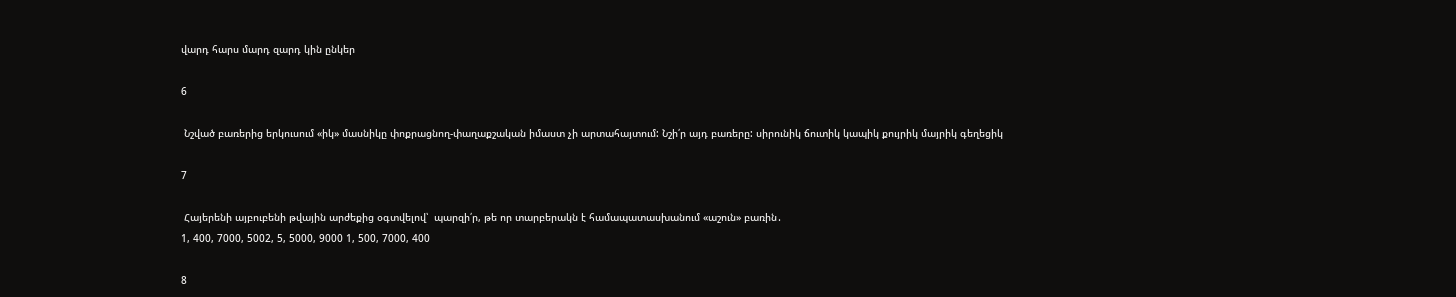վարդ հարս մարդ զարդ կին ընկեր

6

 Նշված բառերից երկուսում «իկ» մասնիկը փոքրացնող-փաղաքշական իմաստ չի արտահայտում: Նշի՛ր այդ բառերը: սիրունիկ ճուտիկ կապիկ քույրիկ մայրիկ գեղեցիկ

7

 Հայերենի այբուբենի թվային արժեքից օգտվելով՝  պարզի՛ր, թե որ տարբերակն է համապատասխանում «աշուն» բառին․
1, 400, 7000, 5002, 5, 5000, 9000 1, 500, 7000, 400

8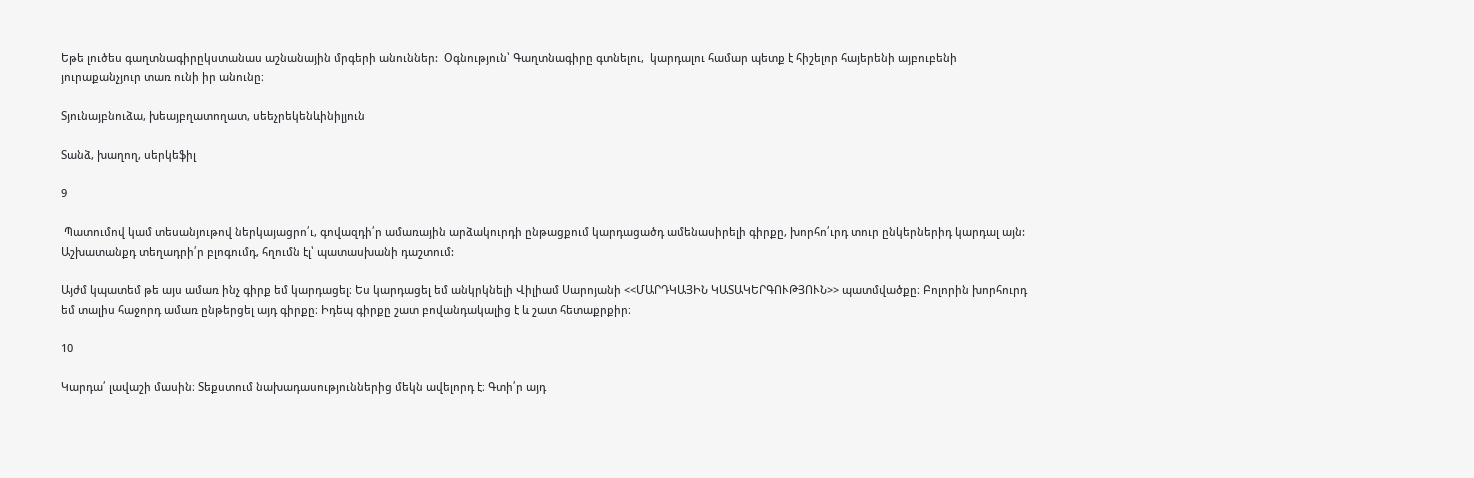Եթե լուծես գաղտնագիրըկստանաս աշնանային մրգերի անուններ:  Օգնություն՝ Գաղտնագիրը գտնելու,  կարդալու համար պետք է հիշելոր հայերենի այբուբենի յուրաքանչյուր տառ ունի իր անունը։

Տյունայբնուձա, խեայբղատողատ, սեեչրեկենևինիլյուն

Տանձ, խաղող, սերկեֆիլ

9

 Պատումով կամ տեսանյութով ներկայացրո՛ւ, գովազդի՛ր ամառային արձակուրդի ընթացքում կարդացածդ ամենասիրելի գիրքը, խորհո՛ւրդ տուր ընկերներիդ կարդալ այն: Աշխատանքդ տեղադրի՛ր բլոգումդ, հղումն էլ՝ պատասխանի դաշտում:

Այժմ կպատեմ թե այս ամառ ինչ գիրք եմ կարդացել։ Ես կարդացել եմ անկրկնելի Վիլիամ Սարոյանի <<ՄԱՐԴԿԱՅԻՆ ԿԱՏԱԿԵՐԳՈՒԹՅՈՒՆ>> պատմվածքը։ Բոլորին խորհուրդ եմ տալիս հաջորդ ամառ ընթերցել այդ գիրքը։ Իդեպ գիրքը շատ բովանդակալից է և շատ հետաքրքիր։

10

Կարդա՛ լավաշի մասին։ Տեքստում նախադասություններից մեկն ավելորդ է։ Գտի՛ր այդ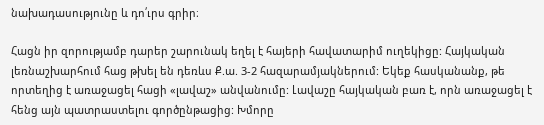նախադասությունը և դո՛ւրս գրիր։

Հացն իր զորությամբ դարեր շարունակ եղել է հայերի հավատարիմ ուղեկիցը: Հայկական լեռնաշխարհում հաց թխել են դեռևս Ք.ա. 3-2 հազարամյակներում: Եկեք հասկանանք, թե որտեղից է առաջացել հացի «լավաշ» անվանումը: Լավաշը հայկական բառ է, որն առաջացել է հենց այն պատրաստելու գործընթացից: Խմորը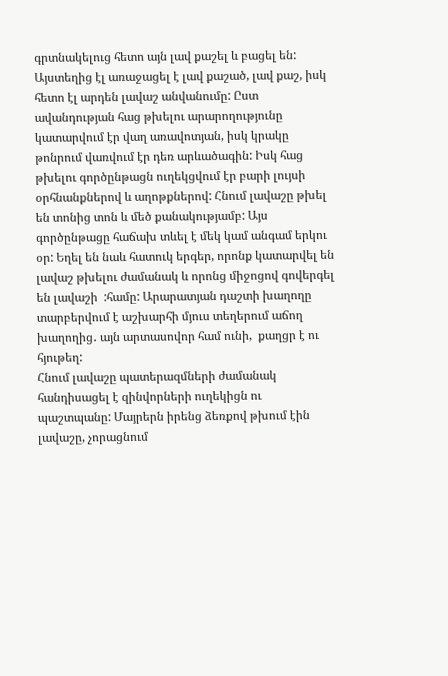գրտնակելուց հետո այն լավ քաշել և բացել են: Այստեղից էլ առաջացել է լավ քաշած, լավ քաշ, իսկ հետո էլ արդեն լավաշ անվանումը: Ըստ ավանդության հաց թխելու արարողությունը կատարվում էր վաղ առավոտյան, իսկ կրակը թոնրում վառվում էր դեռ արևածագին: Իսկ հաց թխելու գործընթացն ուղեկցվում էր բարի լույսի օրհնանքներով և աղոթքներով: Հնում լավաշը թխել են տոնից տոն և մեծ քանակությամբ: Այս գործընթացը հաճախ տևել է մեկ կամ անգամ երկու օր: Եղել են նաև հատուկ երգեր, որոնք կատարվել են լավաշ թխելու ժամանակ և որոնց միջոցով գովերգել են լավաշի  :համը: Արարատյան դաշտի խաղողը տարբերվում է աշխարհի մյուս տեղերում աճող խաղողից․ այն արտասովոր համ ունի,  քաղցր է ու հյութեղ:
Հնում լավաշը պատերազմների ժամանակ հանդիսացել է զինվորների ուղեկիցն ու պաշտպանը: Մայրերն իրենց ձեռքով թխում էին լավաշը, չորացնում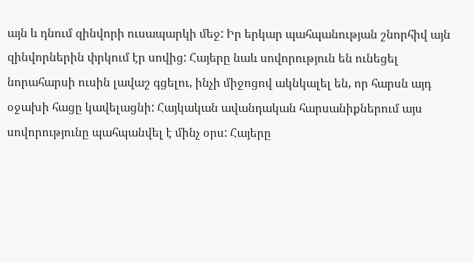այն և դնում զինվորի ուսապարկի մեջ: Իր երկար պահպանության շնորհիվ այն զինվորներին փրկում էր սովից: Հայերը նաև սովորություն են ունեցել նորահարսի ուսին լավաշ գցելու, ինչի միջոցով ակնկալել են, որ հարսն այդ օջախի հացը կավելացնի: Հայկական ավանդական հարսանիքներում այս սովորությունը պահպանվել է մինչ օրս: Հայերը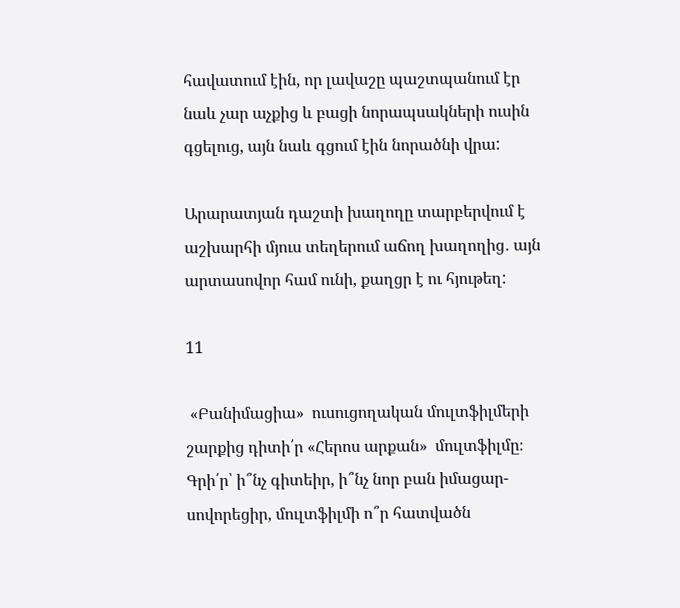հավատում էին, որ լավաշը պաշտպանում էր նաև չար աչքից և բացի նորապսակների ուսին գցելուց, այն նաև գցում էին նորածնի վրա:

Արարատյան դաշտի խաղողը տարբերվում է աշխարհի մյուս տեղերում աճող խաղողից․ այն արտասովոր համ ունի, քաղցր է ու հյութեղ:

11

 «Բանիմացիա»  ուսուցողական մուլտֆիլմերի շարքից դիտի՛ր «Հերոս արքան»  մուլտֆիլմը։ Գրի՛ր՝ ի՞նչ գիտեիր, ի՞նչ նոր բան իմացար-սովորեցիր, մուլտֆիլմի ո՞ր հատվածն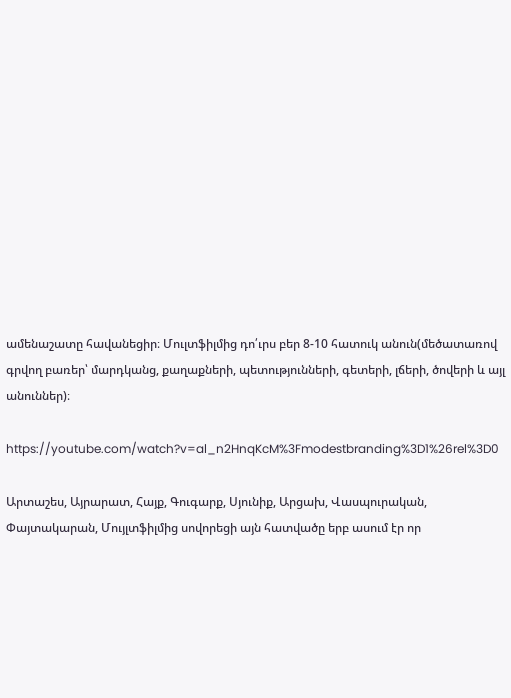ամենաշատը հավանեցիր։ Մուլտֆիլմից դո՛ւրս բեր 8-10 հատուկ անուն(մեծատառով գրվող բառեր՝ մարդկանց, քաղաքների, պետությունների, գետերի, լճերի, ծովերի և այլ անուններ)։

https://youtube.com/watch?v=al_n2HnqKcM%3Fmodestbranding%3D1%26rel%3D0

Արտաշես, Այրարատ, Հայք, Գուգարք, Սյունիք, Արցախ, Վասպուրական, Փայտակարան, Մույլտֆիլմից սովորեցի այն հատվածը երբ ասում էր որ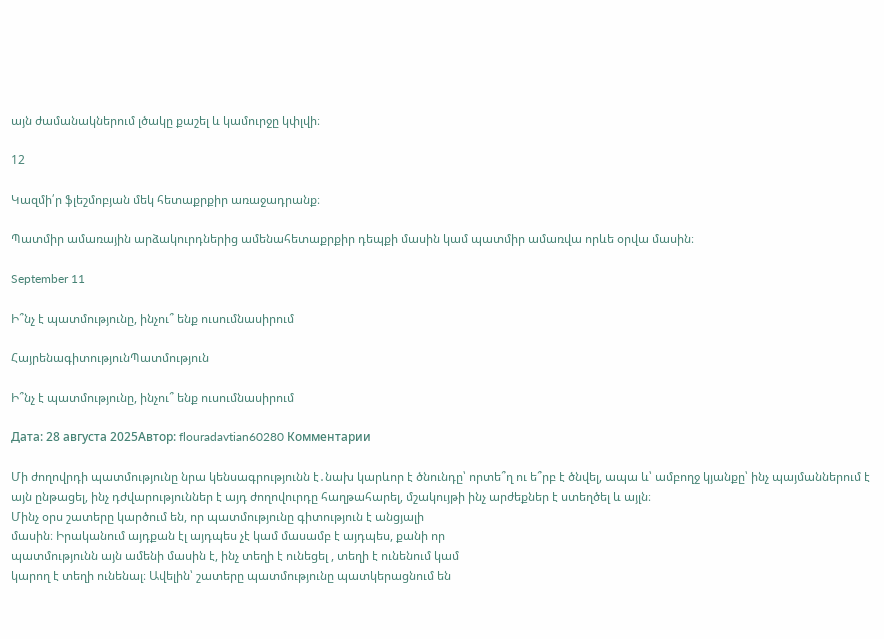այն ժամանակներում լծակը քաշել և կամուրջը կփլվի։

12

Կազմի՛ր ֆլեշմոբյան մեկ հետաքրքիր առաջադրանք։

Պատմիր ամառային արձակուրդներից ամենահետաքրքիր դեպքի մասին կամ պատմիր ամառվա որևե օրվա մասին։

September 11

Ի՞նչ է պատմությունը, ինչու՞ ենք ուսումնասիրում

ՀայրենագիտությունՊատմություն

Ի՞նչ է պատմությունը, ինչու՞ ենք ուսումնասիրում

Дата: 28 августа 2025Автор: flouradavtian60280 Комментарии

Մի ժողովրդի պատմությունը նրա կենսագրությունն է․նախ կարևոր է ծնունդը՝ որտե՞ղ ու ե՞րբ է ծնվել, ապա և՝ ամբողջ կյանքը՝ ինչ պայմաններում է այն ընթացել, ինչ դժվարություններ է այդ ժողովուրդը հաղթահարել, մշակույթի ինչ արժեքներ է ստեղծել և այլն։
Մինչ օրս շատերը կարծում են, որ պատմությունը գիտություն է անցյալի
մասին։ Իրականում այդքան էլ այդպես չէ կամ մասամբ է այդպես, քանի որ
պատմությունն այն ամենի մասին է, ինչ տեղի է ունեցել , տեղի է ունենում կամ
կարող է տեղի ունենալ։ Ավելին՝ շատերը պատմությունը պատկերացնում են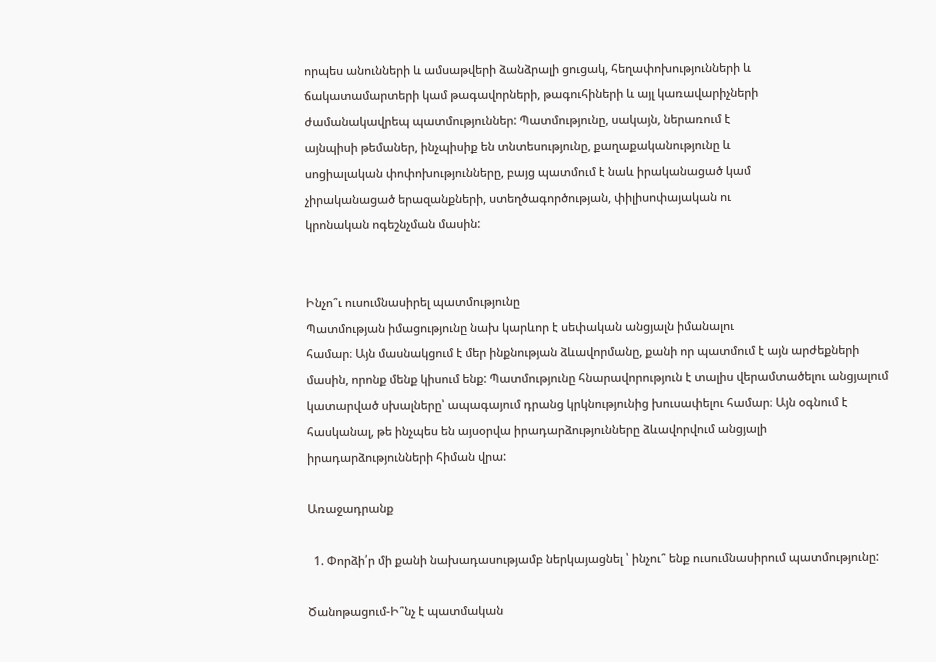որպես անունների և ամսաթվերի ձանձրալի ցուցակ, հեղափոխությունների և
ճակատամարտերի կամ թագավորների, թագուհիների և այլ կառավարիչների
ժամանակավրեպ պատմություններ: Պատմությունը, սակայն, ներառում է
այնպիսի թեմաներ, ինչպիսիք են տնտեսությունը, քաղաքականությունը և
սոցիալական փոփոխությունները, բայց պատմում է նաև իրականացած կամ
չիրականացած երազանքների, ստեղծագործության, փիլիսոփայական ու
կրոնական ոգեշնչման մասին:


Ինչո՞ւ ուսումնասիրել պատմությունը
Պատմության իմացությունը նախ կարևոր է սեփական անցյալն իմանալու
համար։ Այն մասնակցում է մեր ինքնության ձևավորմանը, քանի որ պատմում է այն արժեքների մասին, որոնք մենք կիսում ենք: Պատմությունը հնարավորություն է տալիս վերամտածելու անցյալում կատարված սխալները՝ ապագայում դրանց կրկնությունից խուսափելու համար։ Այն օգնում է հասկանալ, թե ինչպես են այսօրվա իրադարձությունները ձևավորվում անցյալի
իրադարձությունների հիման վրա:

Առաջադրանք

  1. Փորձի՛ր մի քանի նախադասությամբ ներկայացնել ՝ ինչու՞ ենք ուսումնասիրում պատմությունը:

Ծանոթացում-Ի՞նչ է պատմական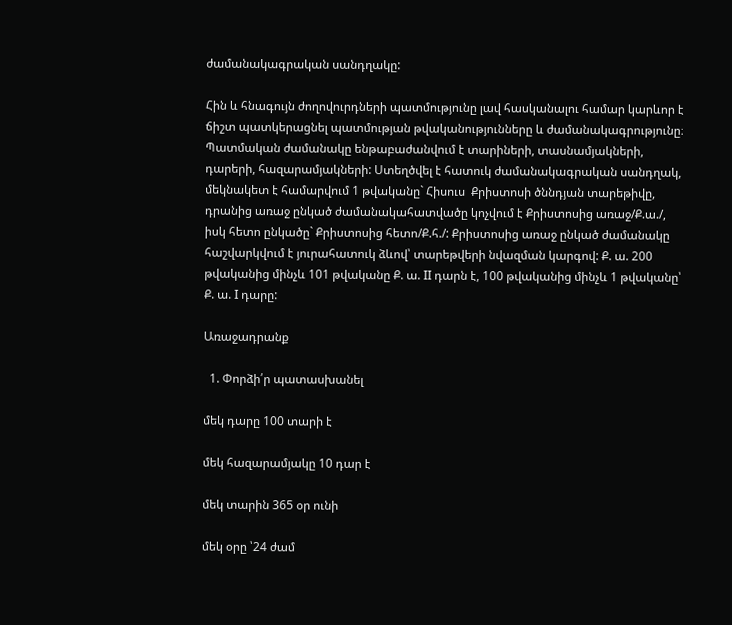ժամանակագրական սանդղակը:

Հին և հնագույն ժողովուրդների պատմությունը լավ հասկանալու համար կարևոր է ճիշտ պատկերացնել պատմության թվականությունները և ժամանակագրությունը։ Պատմական ժամանակը ենթաբաժանվում է տարիների, տասնամյակների, դարերի, հազարամյակների: Ստեղծվել է հատուկ ժամանակագրական սանդղակ, մեկնակետ է համարվում 1 թվականը` Հիսուս  Քրիստոսի ծննդյան տարեթիվը, դրանից առաջ ընկած ժամանակահատվածը կոչվում է Քրիստոսից առաջ/Ք.ա./, իսկ հետո ընկածը` Քրիստոսից հետո/Ք.հ./: Քրիստոսից առաջ ընկած ժամանակը հաշվարկվում է յուրահատուկ ձևով՝ տարեթվերի նվազման կարգով: Ք. ա. 200 թվականից մինչև 101 թվականը Ք. ա. II դարն է, 100 թվականից մինչև 1 թվականը՝ Ք. ա. I դարը:

Առաջադրանք

  1. Փորձի՛ր պատասխանել

մեկ դարը 100 տարի է

մեկ հազարամյակը 10 դար է

մեկ տարին 365 օր ունի

մեկ օրը ՝24 ժամ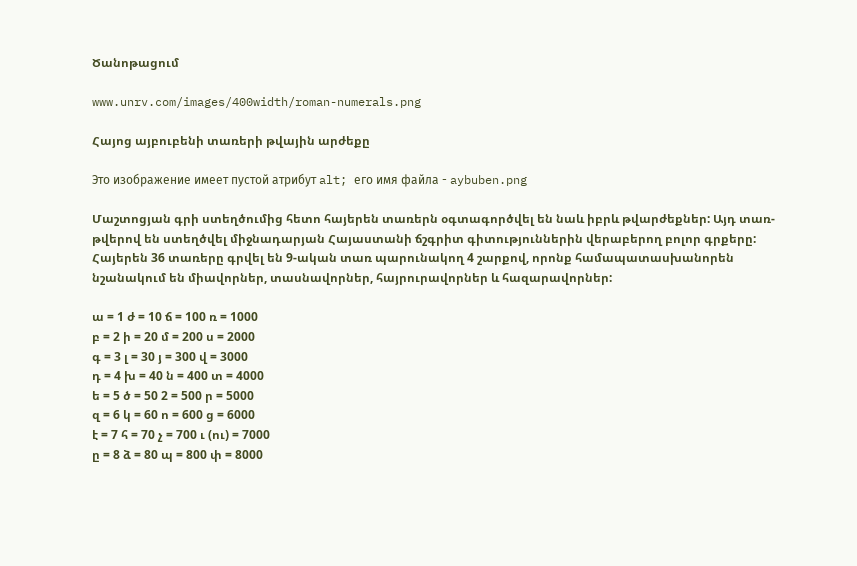Ծանոթացում

www.unrv.com/images/400width/roman-numerals.png

Հայոց այբուբենի տառերի թվային արժեքը

Это изображение имеет пустой атрибут alt; его имя файла - aybuben.png

Մաշտոցյան գրի ստեղծումից հետո հայերեն տառերն օգտագործվել են նաև իբրև թվարժեքներ: Այդ տառ-թվերով են ստեղծվել միջնադարյան Հայաստանի ճշգրիտ գիտություններին վերաբերող բոլոր գրքերը: Հայերեն 36 տառերը գրվել են 9-ական տառ պարունակող 4 շարքով, որոնք համապատասխանորեն նշանակում են միավորներ, տասնավորներ, հայրուրավորներ և հազարավորներ:

ա = 1 ժ = 10 ճ = 100 ռ = 1000
բ = 2 ի = 20 մ = 200 ս = 2000
գ = 3 լ = 30 յ = 300 վ = 3000
դ = 4 խ = 40 ն = 400 տ = 4000
ե = 5 ծ = 50 2 = 500 ր = 5000
զ = 6 կ = 60 ո = 600 ց = 6000
է = 7 հ = 70 չ = 700 ւ (ու) = 7000
ը = 8 ձ = 80 պ = 800 փ = 8000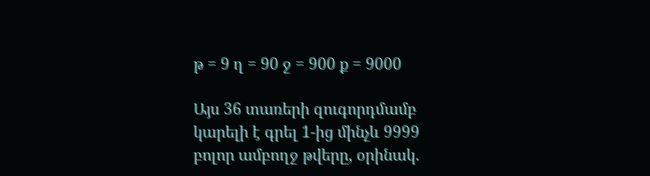թ = 9 ղ = 90 ջ = 900 ք = 9000

Այս 36 տառերի զուգորդմամբ կարելի է գրել 1-ից մինչև 9999 բոլոր ամբողջ թվերը, օրինակ.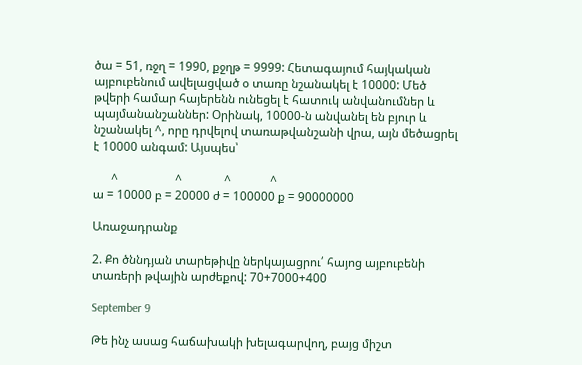ծա = 51, ռջղ = 1990, քջղթ = 9999: Հետագայում հայկական այբուբենում ավելացված օ տառը նշանակել է 10000: Մեծ թվերի համար հայերենն ունեցել է հատուկ անվանումներ և պայմանանշաններ: Օրինակ, 10000-ն անվանել են բյուր և նշանակել ^, որը դրվելով տառաթվանշանի վրա, այն մեծացրել է 10000 անգամ: Այսպես՝

      ^                   ^              ^             ^
ա = 10000 բ = 20000 ժ = 100000 ք = 90000000

Առաջադրանք

2. Քո ծննդյան տարեթիվը ներկայացրու՛ հայոց այբուբենի տառերի թվային արժեքով: 70+7000+400

September 9

Թե ինչ ասաց հաճախակի խելագարվող, բայց միշտ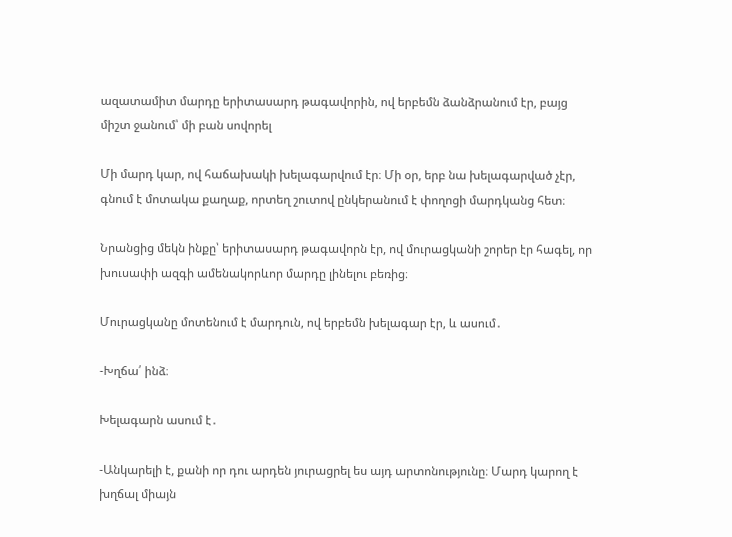ազատամիտ մարդը երիտասարդ թագավորին, ով երբեմն ձանձրանում էր, բայց միշտ ջանում՝ մի բան սովորել

Մի մարդ կար, ով հաճախակի խելագարվում էր։ Մի օր, երբ նա խելագարված չէր, գնում է մոտակա քաղաք, որտեղ շուտով ընկերանում է փողոցի մարդկանց հետ։

Նրանցից մեկն ինքը՝ երիտասարդ թագավորն էր, ով մուրացկանի շորեր էր հագել, որ խուսափի ազգի ամենակորևոր մարդը լինելու բեռից։

Մուրացկանը մոտենում է մարդուն, ով երբեմն խելագար էր, և ասում․

-Խղճա՛ ինձ։

Խելագարն ասում է․

-Անկարելի է, քանի որ դու արդեն յուրացրել ես այդ արտոնությունը։ Մարդ կարող է խղճալ միայն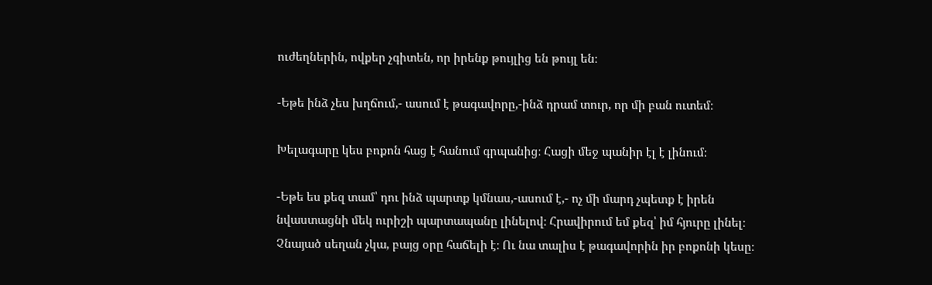ուժեղներին, ովքեր չգիտեն, որ իրենք թույլից են թույլ են։

-Եթե ինձ չես խղճում,- ասում է թագավորը,-ինձ դրամ տուր, որ մի բան ուտեմ։

Խելագարը կես բոքոն հաց է հանում գրպանից։ Հացի մեջ պանիր էլ է լինում։

-Եթե ես քեզ տամ՝ դու ինձ պարտք կմնաս,-ասում է,- ոչ մի մարդ չպետք է իրեն նվաստացնի մեկ ուրիշի պարտապանը լինելով։ Հրավիրում եմ քեզ՝ իմ հյուրը լինել։ Չնայած սեղան չկա, բայց օրը հաճելի է։ Ու նա տալիս է թագավորին իր բոքոնի կեսը։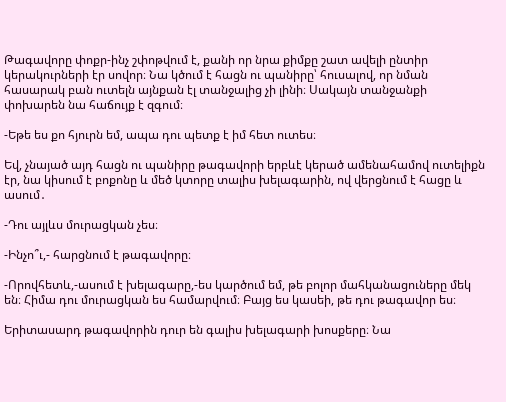Թագավորը փոքր-ինչ շփոթվում է, քանի որ նրա քիմքը շատ ավելի ընտիր կերակուրների էր սովոր։ Նա կծում է հացն ու պանիրը՝ հուսալով, որ նման հասարակ բան ուտելն այնքան էլ տանջալից չի լինի։ Սակայն տանջանքի փոխարեն նա հաճույք է զգում։

-Եթե ես քո հյուրն եմ, ապա դու պետք է իմ հետ ուտես։

Եվ, չնայած այդ հացն ու պանիրը թագավորի երբևէ կերած ամենահամով ուտելիքն էր, նա կիսում է բոքոնը և մեծ կտորը տալիս խելագարին, ով վերցնում է հացը և ասում․

-Դու այլևս մուրացկան չես։

-Ինչո՞ւ,- հարցնում է թագավորը։

-Որովհետև,-ասում է խելագարը,-ես կարծում եմ, թե բոլոր մահկանացուները մեկ են։ Հիմա դու մուրացկան ես համարվում։ Բայց ես կասեի, թե դու թագավոր ես։

Երիտասարդ թագավորին դուր են գալիս խելագարի խոսքերը։ Նա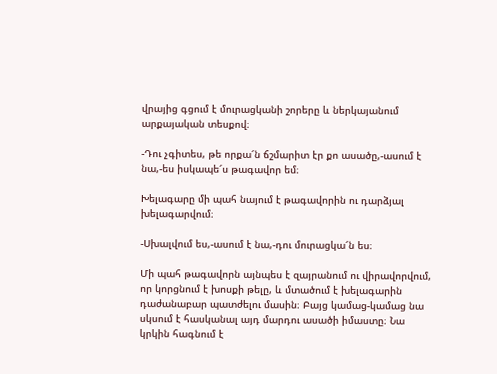վրայից գցում է մուրացկանի շորերը և ներկայանում արքայական տեսքով։

-Դու չգիտես, թե որքա՜ն ճշմարիտ էր քո ասածը,-ասում է նա,-ես իսկապե՜ս թագավոր եմ։

Խելագարը մի պահ նայում է թագավորին ու դարձյալ խելագարվում։

-Սխալվում ես,-ասում է նա,-դու մուրացկա՜ն ես։

Մի պահ թագավորն այնպես է զայրանում ու վիրավորվում, որ կորցնում է խոսքի թելը, և մտածում է խելագարին դաժանաբար պատժելու մասին։ Բայց կամաց-կամաց նա սկսում է հասկանալ այդ մարդու ասածի իմաստը։ Նա կրկին հագնում է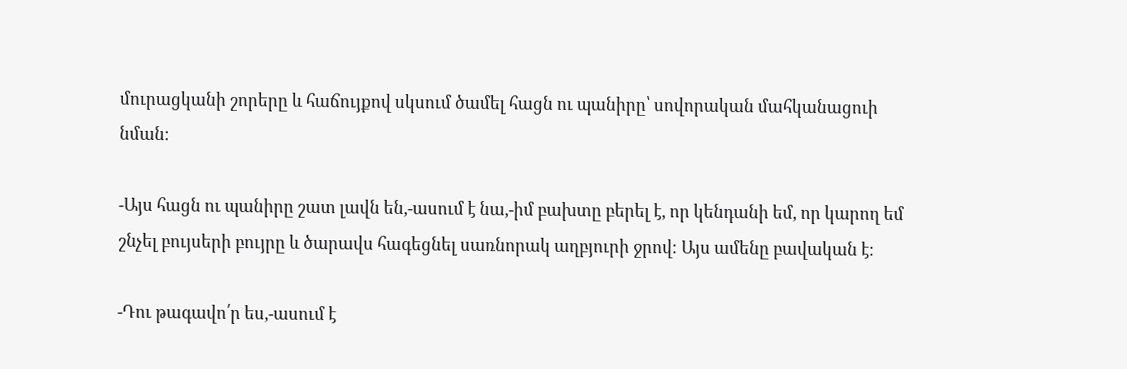մուրացկանի շորերը և հաճույքով սկսում ծամել հացն ու պանիրը՝ սովորական մահկանացուի նման։

-Այս հացն ու պանիրը շատ լավն են,-ասում է նա,-իմ բախտը բերել է, որ կենդանի եմ, որ կարող եմ շնչել բույսերի բույրը և ծարավս հագեցնել սառնորակ աղբյուրի ջրով։ Այս ամենը բավական է։

-Դու թագավո՛ր ես,-ասում է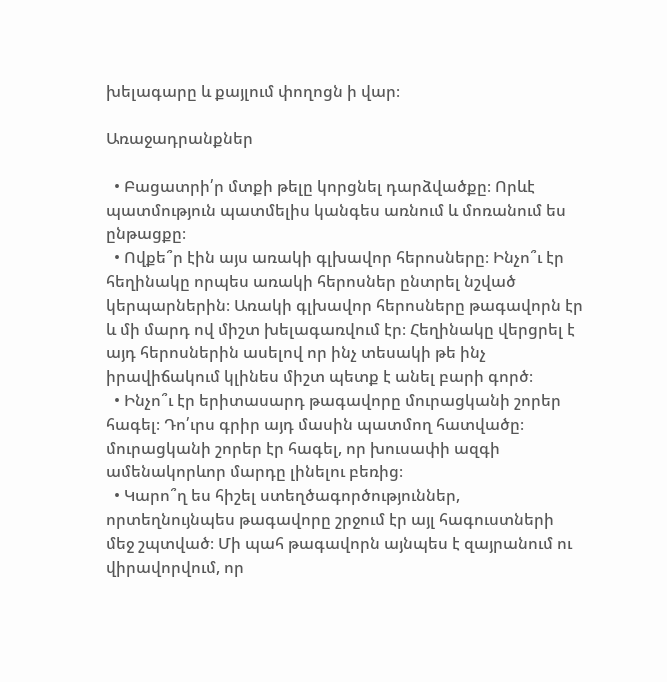խելագարը և քայլում փողոցն ի վար։

Առաջադրանքներ

  • Բացատրի՛ր մտքի թելը կորցնել դարձվածքը։ Որևէ պատմություն պատմելիս կանգես առնում և մոռանում ես ընթացքը։
  • Ովքե՞ր էին այս առակի գլխավոր հերոսները։ Ինչո՞ւ էր հեղինակը որպես առակի հերոսներ ընտրել նշված կերպարներին։ Առակի գլխավոր հերոսները թագավորն էր և մի մարդ ով միշտ խելագառվում էր։ Հեղինակը վերցրել է այդ հերոսներին ասելով որ ինչ տեսակի թե ինչ իրավիճակում կլինես միշտ պետք է անել բարի գործ։
  • Ինչո՞ւ էր երիտասարդ թագավորը մուրացկանի շորեր հագել։ Դո՛ւրս գրիր այդ մասին պատմող հատվածը։ մուրացկանի շորեր էր հագել, որ խուսափի ազգի ամենակորևոր մարդը լինելու բեռից։
  • Կարո՞ղ ես հիշել ստեղծագործություններ, որտեղնույնպես թագավորը շրջում էր այլ հագուստների մեջ շպտված։ Մի պահ թագավորն այնպես է զայրանում ու վիրավորվում, որ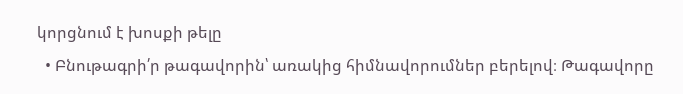կորցնում է խոսքի թելը
  • Բնութագրի՛ր թագավորին՝ առակից հիմնավորումներ բերելով։ Թագավորը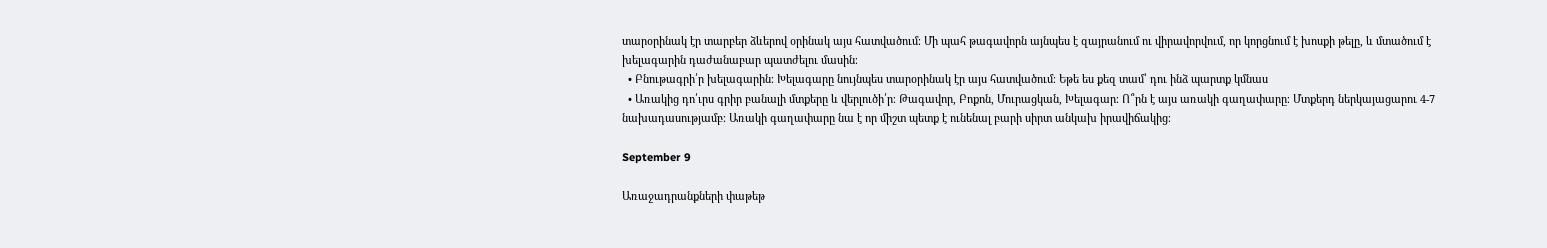տարօրինակ էր տարբեր ձևերով օրինակ այս հատվածում։ Մի պահ թագավորն այնպես է զայրանում ու վիրավորվում, որ կորցնում է խոսքի թելը, և մտածում է խելագարին դաժանաբար պատժելու մասին։
  • Բնութագրի՛ր խելագարին։ Խելագարը նույնպես տարօրինակ էր այս հատվածում։ Եթե ես քեզ տամ՝ դու ինձ պարտք կմնաս
  • Առակից դո՛ւրս գրիր բանալի մտքերը և վերլուծի՛ր։ Թագավոր, Բոքոն, Մուրացկան, Խելագար։ Ո՞րն է այս առակի գաղափարը։ Մտքերդ ներկայացարու 4-7 նախադասությամբ։ Առակի գաղափարը նա է որ միշտ պետք է ունենալ բարի սիրտ անկախ իրավիճակից։

September 9

Առաջադրանքների փաթեթ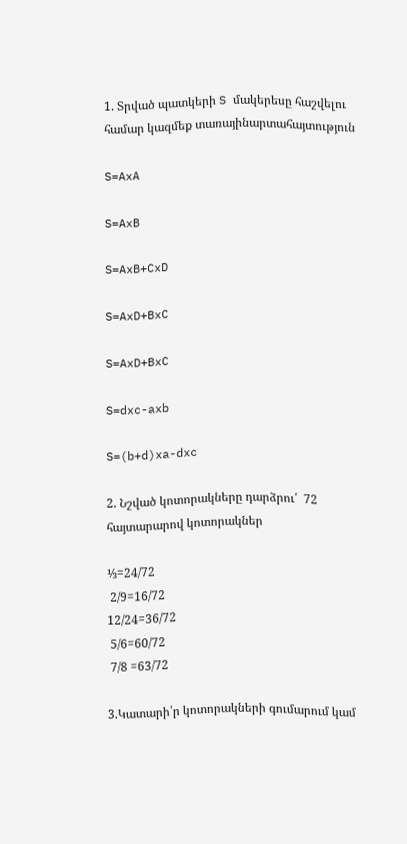1. Տրված պատկերի S մակերեսը հաշվելու համար կազմեք տառայինարտահայտություն

S=AxA

S=AxB

S=AxB+CxD

S=AxD+BxC

S=AxD+BxC

S=dxc-axb

S=(b+d)xa-dxc

2. Նշված կոտորակները դարձրու՛  72 հայտարարով կոտորակներ

⅓=24/72
 2/9=16/72
12/24=36/72
 5/6=60/72
 7/8 =63/72

3.Կատարի՛ր կոտորակների գումարում կամ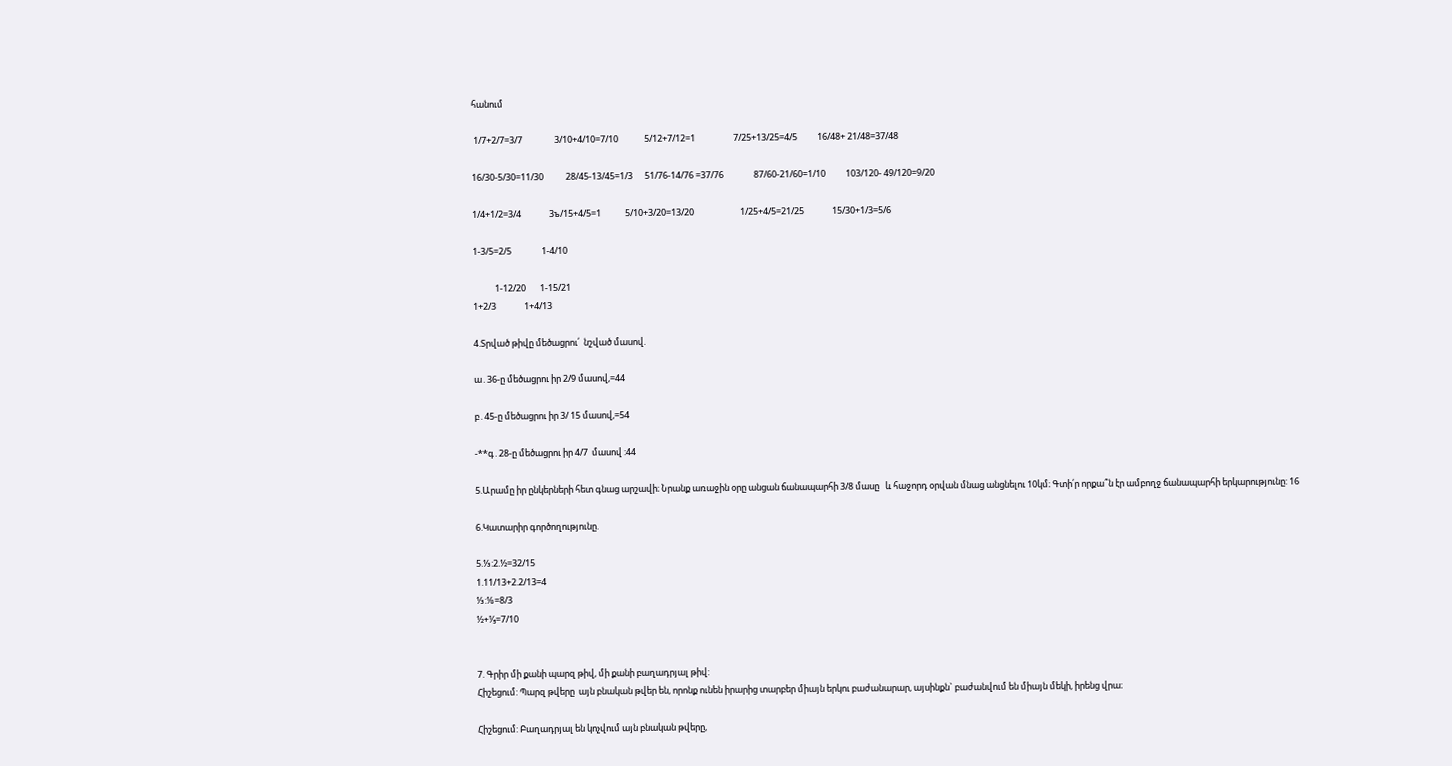հանում

 1/7+2/7=3/7                3/10+4/10=7/10             5/12+7/12=1                   7/25+13/25=4/5          16/48+ 21/48=37/48

16/30-5/30=11/30           28/45-13/45=1/3      51/76-14/76 =37/76               87/60-21/60=1/10          103/120- 49/120=9/20

1/4+1/2=3/4              3ъ/15+4/5=1            5/10+3/20=13/20                       1/25+4/5=21/25              15/30+1/3=5/6

1-3/5=2/5               1-4/10

           1-12/20       1-15/21
1+2/3              1+4/13

4.Տրված թիվը մեծացրու՛  նշված մասով.

ա․36-ը մեծացրու իր 2/9 մասով,=44

բ․45-ը մեծացրու իր 3/ 15 մասով,=54

-**գ․28-ը մեծացրու իր 4/7  մասով :44

5.Արամը իր ընկերների հետ գնաց արշավի։ Նրանք առաջին օրը անցան ճանապարհի 3/8 մասը   և հաջորդ օրվան մնաց անցնելու 10կմ։ Գտի՛ր որքա՞ն էր ամբողջ ճանապարհի երկարությունը: 16

6.Կատարիր գործողությունը.

5.⅓:2.½=32/15
1.11/13+2.2/13=4
⅓:⅛=8/3
½+⅕=7/10


7. Գրիր մի քանի պարզ թիվ, մի քանի բաղադրյալ թիվ:
Հիշեցում: Պարզ թվերը  այն բնական թվեր են, որոնք ունեն իրարից տարբեր միայն երկու բաժանարար, այսինքն` բաժանվում են միայն մեկի, իրենց վրա։

Հիշեցում: Բաղադրյալ են կոչվում այն բնական թվերը,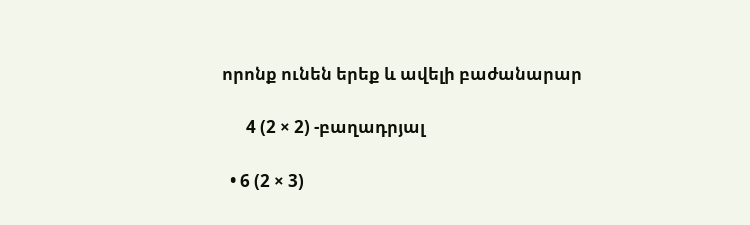որոնք ունեն երեք և ավելի բաժանարար

      4 (2 × 2) -բաղադրյալ

  • 6 (2 × 3)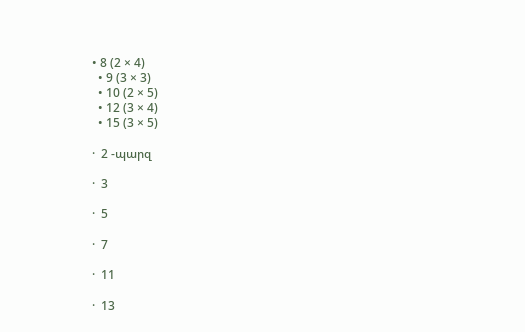• 8 (2 × 4)
  • 9 (3 × 3)
  • 10 (2 × 5)
  • 12 (3 × 4)
  • 15 (3 × 5)

·  2 -պարզ

·  3

·  5

·  7

·  11

·  13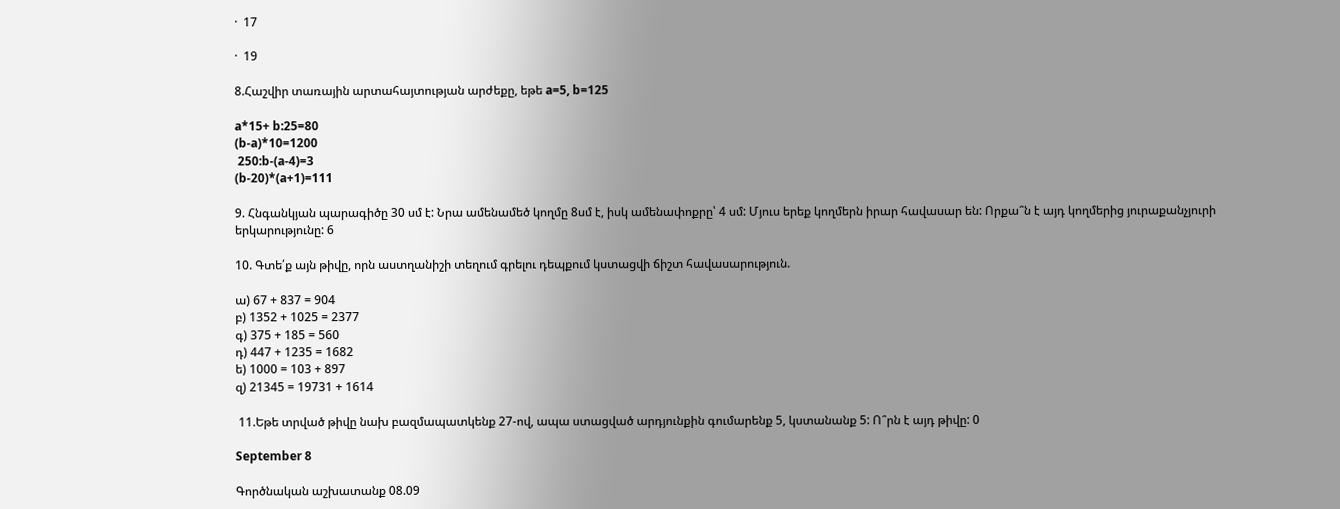·  17

·  19

8.Հաշվիր տառային արտահայտության արժեքը, եթե a=5, b=125

a*15+ b:25=80
(b-a)*10=1200
 250:b-(a-4)=3
(b-20)*(a+1)=111

9. Հնգանկյան պարագիծը 30 սմ է: Նրա ամենամեծ կողմը 8սմ է, իսկ ամենափոքրը՝ 4 սմ: Մյուս երեք կողմերն իրար հավասար են: Որքա՞ն է այդ կողմերից յուրաքանչյուրի երկարությունը: 6

10. Գտե՛ք այն թիվը, որն աստղանիշի տեղում գրելու դեպքում կստացվի ճիշտ հավասարություն.

ա) 67 + 837 = 904
բ) 1352 + 1025 = 2377
գ) 375 + 185 = 560
դ) 447 + 1235 = 1682
ե) 1000 = 103 + 897
զ) 21345 = 19731 + 1614

 11.Եթե տրված թիվը նախ բազմապատկենք 27-ով, ապա ստացված արդյունքին գումարենք 5, կստանանք 5: Ո՞րն է այդ թիվը: 0

September 8

Գործնական աշխատանք 08.09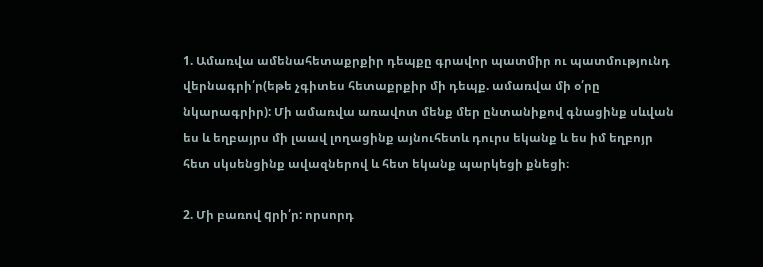1. Ամառվա ամենահետաքրքիր դեպքը գրավոր պատմիր ու պատմությունդ վերնագրի՛ր(եթե չգիտես հետաքրքիր մի դեպք. ամառվա մի օ՛րը նկարագրիր): Մի ամառվա առավոտ մենք մեր ընտանիքով գնացինք սևվան ես և եղբայրս մի լաավ լողացինք այնուհետև դուրս եկանք և ես իմ եղբոյր հետ սկսենցինք ավազներով և հետ եկանք պարկեցի քնեցի։

2. Մի բառով qրի՛ր: որսորդ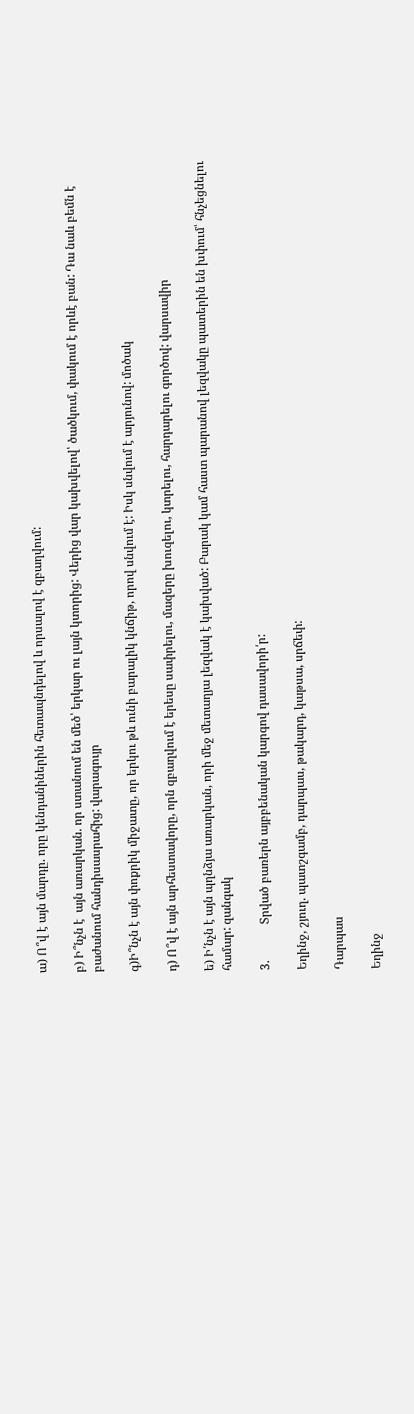ա) Ո՞վ է այն մարդը. որը կենդանիներին հետապնդելով և որսալով է զբաղվում:

բ) Ի՞նչն է  այն առարկան. որ ստանում են մեծ՝ երկար ու լայն կտորից: Վերից վար կախվելով՝ ծածկում, փակում է որևէ բան: Դա նաև բեմն է բաժանում հանդիսասրահից: վարագույր

գ)Ի՞նչն է այն փոքրիկ միջատը, որ երկու թև ունի բարալիկ կնճիթ, որով սնվում է: Իսկ սնվում է արյունով: մոծակ

դ) Ո՞վ է այն արհեստավորը, որն զբաղվում է երեսը սափրելու, մազերը խուզելու, կտրելու, հարդարելու գործով: վարսավիր

ե) Ի՛նչն է այն պղնձյա առարկան, որի մեջ մետաղյա լեզվակ է կախված: Բարակ կամ հաստ պարանով լեզվակը պատերին են խփում՝ հնչեցնելու համար: զանգակ

3.            Տրված բառերն այբբենական կարգով դասավորի՛ր:

Եղինջ, շյուղ. պատշգամբ, դարպաս, թակարդ, կաթսա, սրճեփ:

Դարպաս

Եղինջ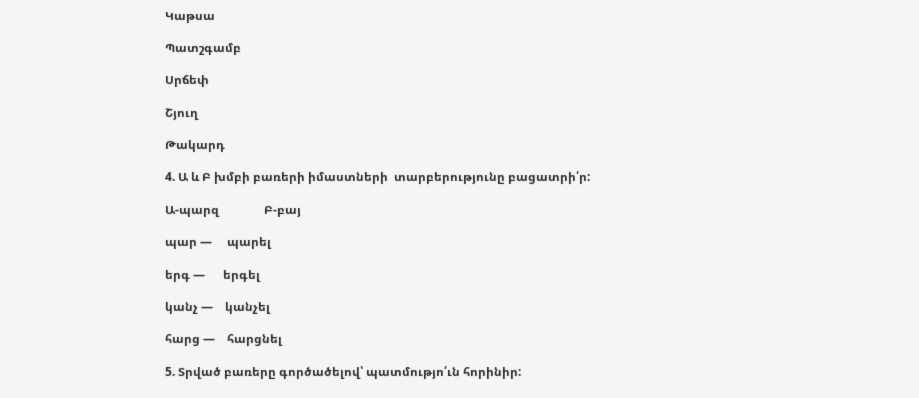Կաթսա

Պատշգամբ

Սրճեփ

Շյուղ

Թակարդ

4. Ա և Բ խմբի բառերի իմաստների  տարբերությունը բացատրի՛ր:

Ա-պարզ               Բ-բայ

պար —     պարել

երգ —      երգել

կանչ —    կանչել

հարց —    հարցնել

5. Տրված բառերը գործածելով՝ պատմությո՛ւն հորինիր: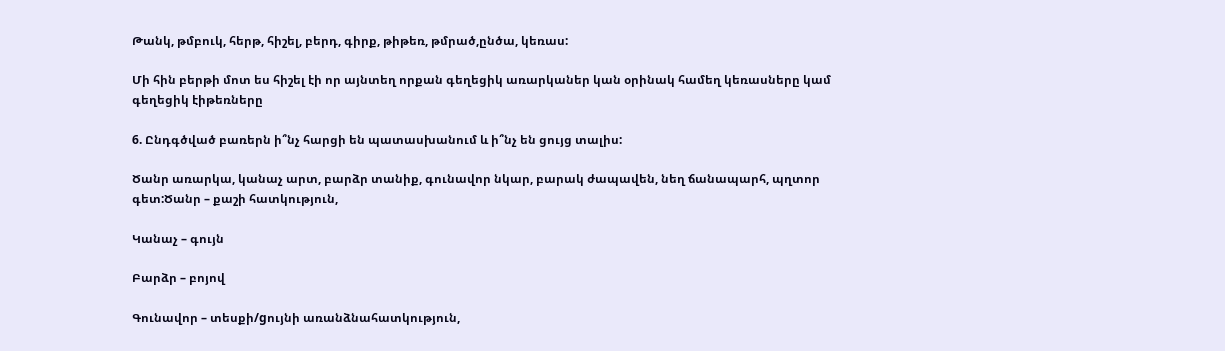Թանկ, թմբուկ, հերթ, հիշել, բերդ, գիրք, թիթեռ, թմրած,ընծա, կեռաս:

Մի հին բերթի մոտ ես հիշել էի որ այնտեղ որքան գեղեցիկ առարկաներ կան օրինակ համեղ կեռասները կամ գեղեցիկ էիթեռները

6. Ընդգծված բառերն ի՞նչ հարցի են պատասխանում և ի՞նչ են ցույց տալիս:

Ծանր առարկա, կանաչ արտ, բարձր տանիք, գունավոր նկար, բարակ ժապավեն, նեղ ճանապարհ, պղտոր գետ:Ծանր – քաշի հատկություն,

Կանաչ – գույն

Բարձր – բոյով

Գունավոր – տեսքի/gույնի առանձնահատկություն,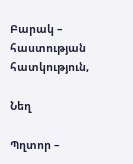Բարակ – հաստության հատկություն,

Նեղ

Պղտոր –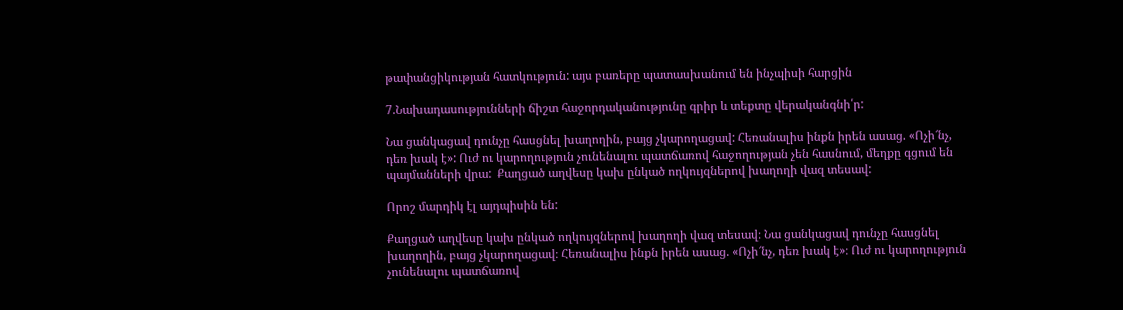թափանցիկության հատկություն: այս բառերը պատասխանում են ինչպիսի հարցին

7.Նախադասությունների ճիշտ հաջորդականությունը գրիր և տեքտը վերականգնի՛ր:

Նա ցանկացավ դունչը հասցնել խաղողին, բայց չկարողացավ: Հեռանալիս ինքն իրեն ասաց. «Ոչի՜նչ, դեռ խակ է»: Ուժ ու կարողություն չունենալու պատճառով հաջողության չեն հասնում, մեղքը գցում են պայմանների վրա:  Քաղցած աղվեսը կախ ընկած ողկույզներով խաղողի վազ տեսավ:

Որոշ մարդիկ էլ այդպիսին են:

Քաղցած աղվեսը կախ ընկած ողկույզներով խաղողի վազ տեսավ։ Նա ցանկացավ դունչը հասցնել խաղողին, բայց չկարողացավ։ Հեռանալիս ինքն իրեն ասաց. «Ոչի՜նչ, դեռ խակ է»։ Ուժ ու կարողություն չունենալու պատճառով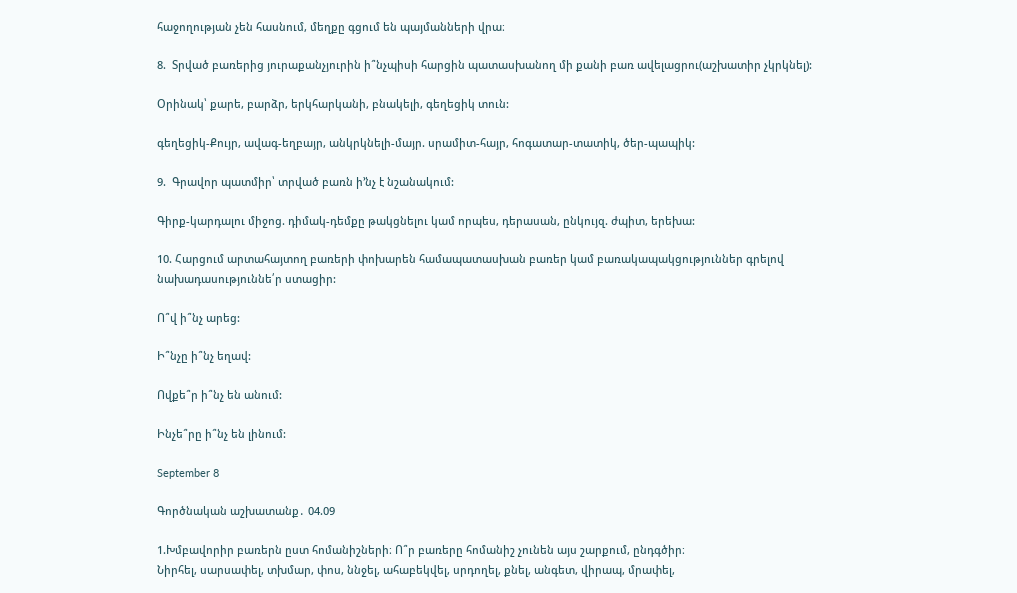հաջողության չեն հասնում, մեղքը գցում են պայմանների վրա։

8.  Տրված բառերից յուրաքանչյուրին ի՞նչպիսի հարցին պատասխանող մի քանի բառ ավելացրու(աշխատիր չկրկնել):

Օրինակ՝ քարե, բարձր, երկհարկանի, բնակելի, գեղեցիկ տուն:

գեղեցիկ-Քույր, ավագ-եղբայր, անկրկնելի-մայր. սրամիտ-հայր, հոգատար-տատիկ, ծեր-պապիկ:

9.  Գրավոր պատմիր՝ տրված բառն ի’նչ է նշանակում:

Գիրք-կարդալու միջոց. դիմակ-դեմքը թակցնելու կամ որպես, դերասան, ընկույզ. ժպիտ, երեխա:

10. Հարցում արտահայտող բառերի փոխարեն համապատասխան բառեր կամ բառակապակցություններ գրելով նախադասություննե՛ր ստացիր:

Ո՞վ ի՞նչ արեց:

Ի՞նչը ի՞նչ եղավ:

Ովքե՞ր ի՞նչ են անում:

Ինչե՞րը ի՞նչ են լինում:

September 8

Գործնական աշխատանք․ 04.09

1.Խմբավորիր բառերն ըստ հոմանիշների։ Ո՞ր բառերը հոմանիշ չունեն այս շարքում, ընդգծիր։
Նիրհել, սարսափել, տխմար, փոս, ննջել, ահաբեկվել, սրդողել, քնել, անգետ, վիրապ, մրափել,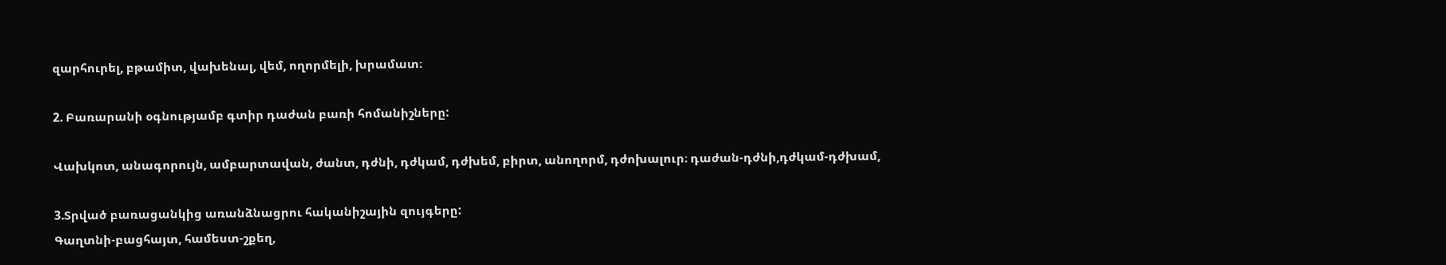զարհուրել, բթամիտ, վախենալ, վեմ, ողորմելի, խրամատ։

2. Բառարանի օգնությամբ գտիր դաժան բառի հոմանիշները:

Վախկոտ, անագորույն, ամբարտավան, ժանտ, դժնի, դժկամ, դժխեմ, բիրտ, անողորմ, դժոխալուր։ դաժան-դժնի,դժկամ-դժխամ,

3.Տրված բառացանկից առանձնացրու հականիշային զույգերը:
Գաղտնի-բացհայտ, համեստ-շքեղ,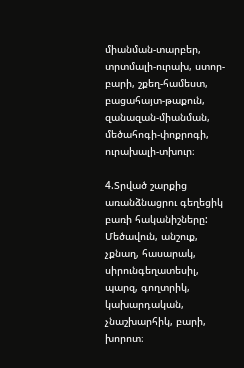միանման-տարբեր, տրտմալի-ուրախ, ստոր-բարի, շքեղ-համեստ, բացահայտ-թաքուն, զանազան-միանման, մեծահոգի-փոքրոգի, ուրախալի-տխուր։

4.Տրված շարքից առանձնացրու գեղեցիկ բառի հականիշները:
Մեծավուն, անշուք, չքնաղ, հասարակ, սիրունգեղատեսիլ, պարզ, գողտրիկ, կախարդական, չնաշխարհիկ, բարի, խորոտ։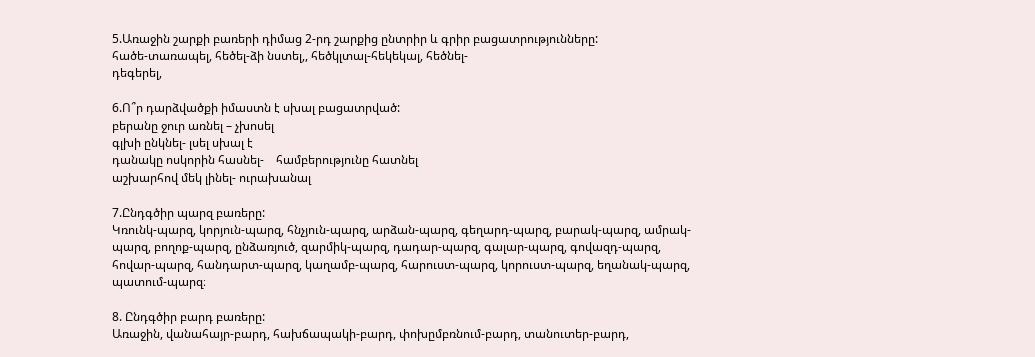5.Առաջին շարքի բառերի դիմաց 2-րդ շարքից ընտրիր և գրիր բացատրությունները:
հածե-տառապել, հեծել-ձի նստել,, հեծկլտալ-հեկեկալ, հեծնել-
դեգերել,

6.Ո՞ր դարձվածքի իմաստն է սխալ բացատրված:
բերանը ջուր առնել – չխոսել
գլխի ընկնել- լսել սխալ է
դանակը ոսկորին հասնել-    համբերությունը հատնել
աշխարհով մեկ լինել- ուրախանալ

7.Ընդգծիր պարզ բառերը:
Կռունկ-պարզ, կորյուն-պարզ, հնչյուն-պարզ, արձան-պարզ, գեղարդ-պարզ, բարակ-պարզ, ամրակ-պարզ, բողոք-պարզ, ընձառյուծ, զարմիկ-պարզ, դադար-պարզ, գալար-պարզ, գովազդ-պարզ, հովար-պարզ, հանդարտ-պարզ, կաղամբ-պարզ, հարուստ-պարզ, կորուստ-պարզ, եղանակ-պարզ, պատում-պարզ։

8. Ընդգծիր բարդ բառերը:
Առաջին, վանահայր-բարդ, հախճապակի-բարդ, փոխըմբռնում-բարդ, տանուտեր-բարդ,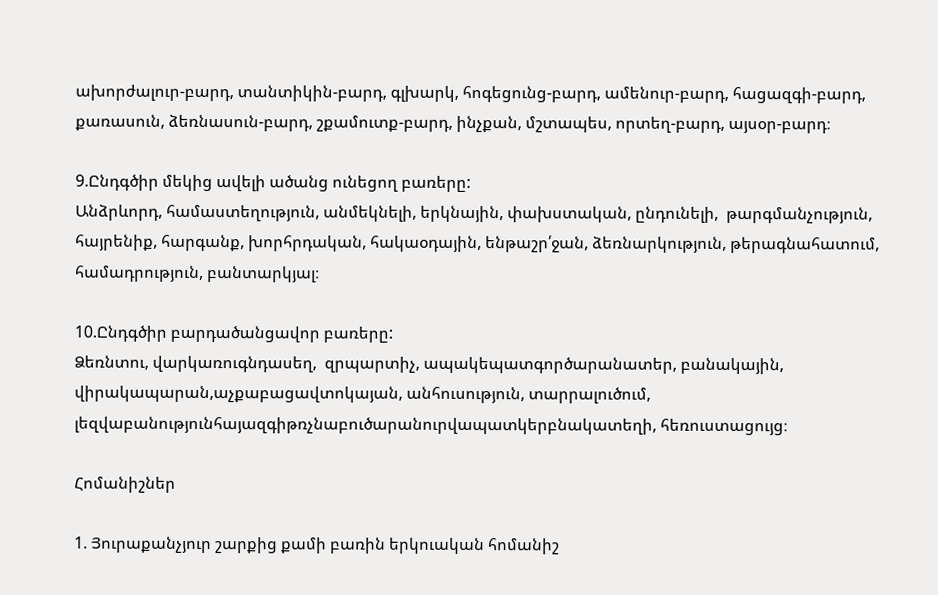ախորժալուր-բարդ, տանտիկին-բարդ, գլխարկ, հոգեցունց-բարդ, ամենուր-բարդ, հացազգի-բարդ, քառասուն, ձեռնասուն-բարդ, շքամուտք-բարդ, ինչքան, մշտապես, որտեղ-բարդ, այսօր-բարդ։

9.Ընդգծիր մեկից ավելի ածանց ունեցող բառերը:
Անձրևորդ, համաստեղություն, անմեկնելի, երկնային, փախստական, ընդունելի,  թարգմանչություն, հայրենիք, հարգանք, խորհրդական, հակաօդային, ենթաշր՛ջան, ձեռնարկություն, թերագնահատում, համադրություն, բանտարկյալ։

10.Ընդգծիր բարդածանցավոր բառերը:
Ձեռնտու, վարկառուգնդասեղ,  զրպարտիչ, ապակեպատգործարանատեր, բանակային, վիրակապարան,աչքաբացավտոկայան, անհուսություն, տարրալուծում, լեզվաբանությունհայազգիթռչնաբուծարանուրվապատկերբնակատեղի, հեռուստացույց։

Հոմանիշներ

1. Յուրաքանչյուր շարքից քամի բառին երկուական հոմանիշ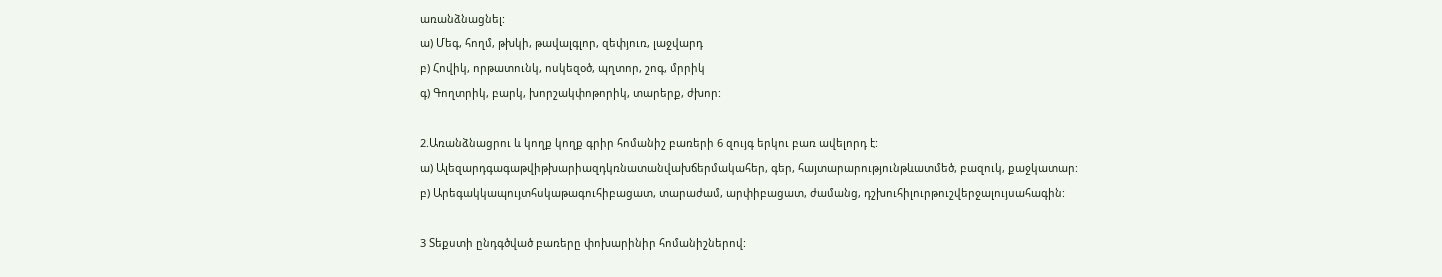առանձնացնել:
ա) Մեգ, հողմ, թխկի, թավալգլոր, զեփյուռ, լաջվարդ
բ) Հովիկ, որթատունկ, ոսկեզօծ, պղտոր, շոգ, մրրիկ
գ) Գողտրիկ, բարկ, խորշակփոթորիկ, տարերք, ժխոր:

2.Առանձնացրու և կողք կողք գրիր հոմանիշ բառերի 6 զույգ երկու բառ ավելորդ է:
ա) Ալեզարդգագաթվիթխարիազդկռնատանվախճերմակահեր, գեր, հայտարարությունթևատմեծ, բազուկ, քաջկատար:
բ) Արեգակկապույտհսկաթագուհիբացատ, տարաժամ, արփիբացատ, ժամանց, դշխուհիլուրթուշվերջալույսահագին:

3 Տեքստի ընդգծված բառերը փոխարինիր հոմանիշներով: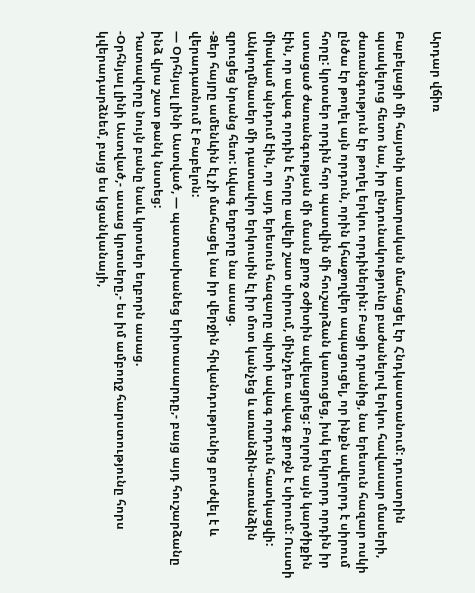Արդար վճիռ

Բաբելացի մի հայտնի առևտրական մահացել էր Հնդկաստանում: դուստրին պսակելուց հետո նա, իր ընդունակությունը բաժանելով երկու հավասար մասերի, ժառանգություն էր թողել երկու որդիներին: Բացի դրանից, նա երեսուն հազար ոսկի ընծա էր թողել այն որդուն, որին կհաջողվեր ապացուցել, որ ինքն ավելորդ է սիրում հորը: կրտսեր որդին հոր պատվին մի հուշարձան կառուցեց, իսկ երկրորդ որդին իր ստացած ժառանգության մի մասն քրոջ օժիտին ավելացրեց: Բոլորն այն կարծիքին էին, որ ավագ որդին է հորը ավելի շատ սիրում, մինչդեռ ավագ քրոջն է սիրում: Ուստի միակամ պնդում էին, որ այդ երեսուն հազարը պիտի ավագ որդուն հատկացվի:
Անկողմնասեր մի դատավոր երկուսին էլ իր մոտ կանչեց և առանձին-առանձին զրուցեց նրանց հետ: Ավագ եղբորը նա ասաց.
-Ձեր հայրը ամենևին էլ չի մահացել նա իր վերջին հիվանդությունից բուժվել է և վերադառնում է Բաբելոն:
— Օրհնյալ լինի Աստված, — պատասխանեց երիտասարդը,- բայց այդ հուշարձանը ինձ վրա շատ թանկ նստեց:
Դատավորը նույն բանը նաև կրտսեր եղբորն ասաց.
-Օրհնյալ լինի Աստված,- ասաց կրտսերը,- ես իմ ամբողջ հարստությունը հորս կվերադարձնեմ, բայց ես կցանկանայի,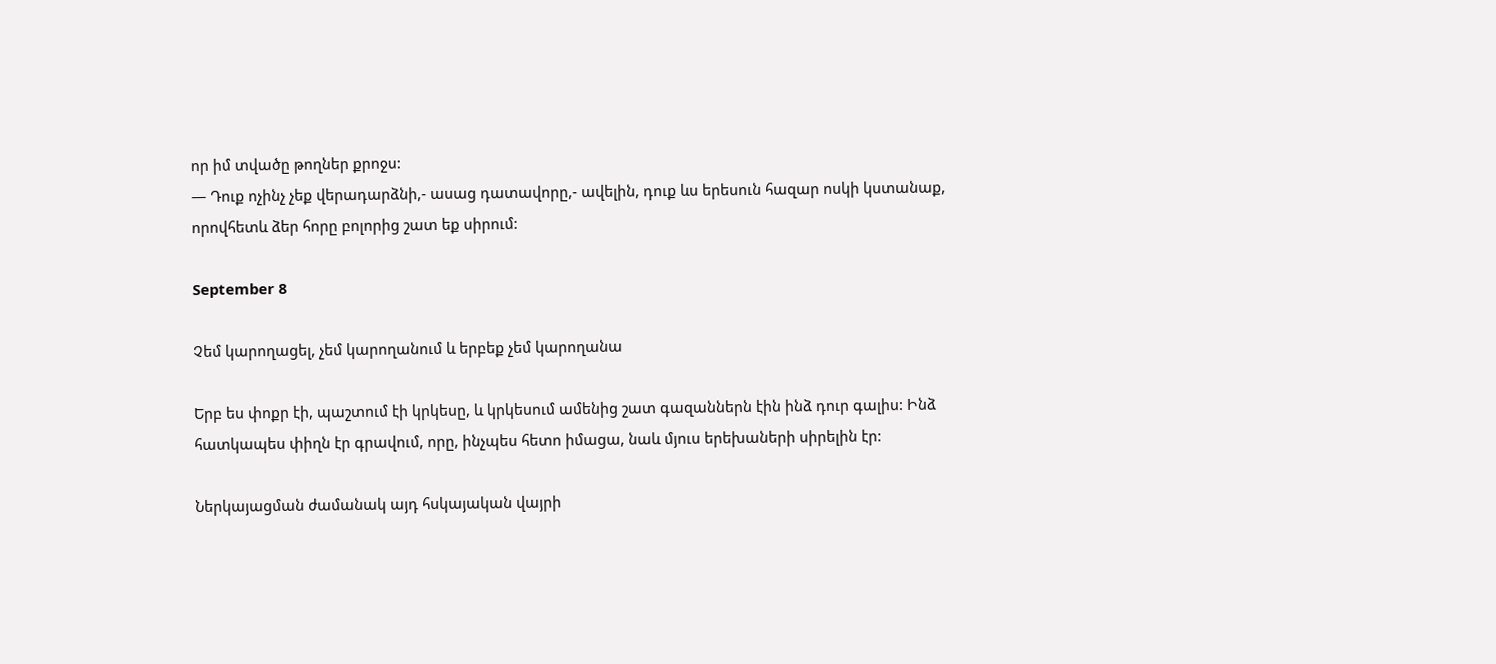որ իմ տվածը թողներ քրոջս:
— Դուք ոչինչ չեք վերադարձնի,- ասաց դատավորը,- ավելին, դուք ևս երեսուն հազար ոսկի կստանաք, որովհետև ձեր հորը բոլորից շատ եք սիրում:

September 8

Չեմ կարողացել, չեմ կարողանում և երբեք չեմ կարողանա

Երբ ես փոքր էի, պաշտում էի կրկեսը, և կրկեսում ամենից շատ գազաններն էին ինձ դուր գալիս: Ինձ հատկապես փիղն էր գրավում, որը, ինչպես հետո իմացա, նաև մյուս երեխաների սիրելին էր:

Ներկայացման ժամանակ այդ հսկայական վայրի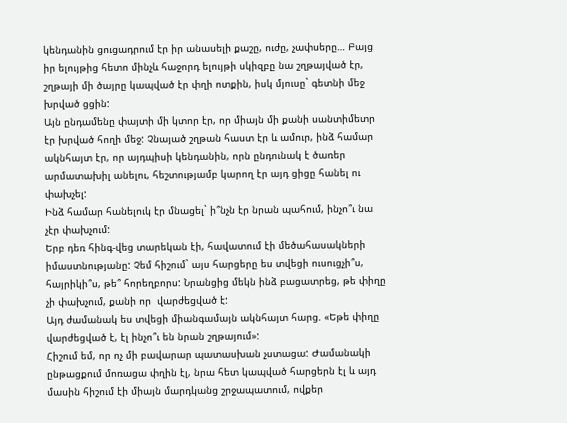կենդանին ցուցադրում էր իր անասելի քաշը, ուժը, չափսերը… Բայց իր ելույթից հետո մինչև հաջորդ ելույթի սկիզբը նա շղթայված էր, շղթայի մի ծայրը կապված էր փղի ոտքին, իսկ մյուսը` գետնի մեջ խրված ցցին:
Այն ընդամենը փայտի մի կտոր էր, որ միայն մի քանի սանտիմետր էր խրված հողի մեջ: Չնայած շղթան հաստ էր և ամուր, ինձ համար ակնհայտ էր, որ այդպիսի կենդանին, որն ընդունակ է ծառեր արմատախիլ անելու, հեշտությամբ կարող էր այդ ցիցը հանել ու փախչել:
Ինձ համար հանելուկ էր մնացել` ի՞նչն էր նրան պահում, ինչո՞ւ նա չէր փախչում:
Երբ դեռ հինգ-վեց տարեկան էի, հավատում էի մեծահասակների իմաստնությանը: Չեմ հիշում` այս հարցերը ես տվեցի ուսուցչի՞ս, հայրիկի՞ս, թե՞ հորեղբորս: Նրանցից մեկն ինձ բացատրեց, թե փիղը չի փախչում, քանի որ  վարժեցված է:
Այդ ժամանակ ես տվեցի միանգամայն ակնհայտ հարց. «Եթե փիղը վարժեցված է, էլ ինչո՞ւ են նրան շղթայում»:
Հիշում եմ, որ ոչ մի բավարար պատասխան չստացա: Ժամանակի ընթացքում մոռացա փղին էլ, նրա հետ կապված հարցերն էլ և այդ մասին հիշում էի միայն մարդկանց շրջապատում, ովքեր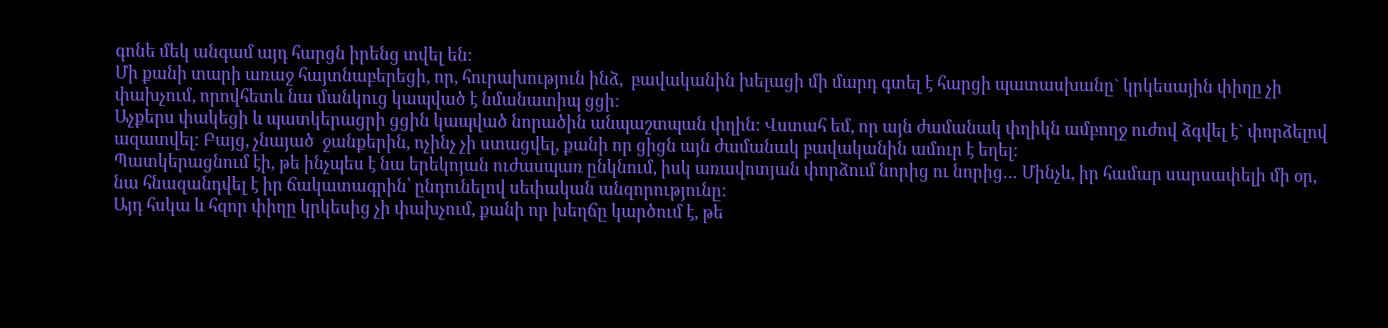գոնե մեկ անգամ այդ հարցն իրենց տվել են:
Մի քանի տարի առաջ հայտնաբերեցի, որ, հուրախություն ինձ,  բավականին խելացի մի մարդ գտել է հարցի պատասխանը` կրկեսային փիղը չի փախչում, որովհետև նա մանկուց կապված է նմանատիպ ցցի:
Աչքերս փակեցի և պատկերացրի ցցին կապված նորածին անպաշտպան փղին: Վստահ եմ, որ այն ժամանակ փղիկն ամբողջ ուժով ձգվել է` փորձելով ազատվել: Բայց, չնայած  ջանքերին, ոչինչ չի ստացվել, քանի որ ցիցն այն ժամանակ բավականին ամուր է եղել:
Պատկերացնում էի, թե ինչպես է նա երեկոյան ուժասպառ ընկնում, իսկ առավոտյան փորձում նորից ու նորից… Մինչև, իր համար սարսափելի մի օր, նա հնազանդվել է իր ճակատագրին՝ ընդունելով սեփական անզորությունը:
Այդ հսկա և հզոր փիղը կրկեսից չի փախչում, քանի որ խեղճը կարծում է, թե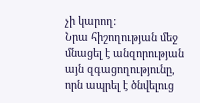չի կարող:
Նրա հիշողության մեջ մնացել է անզորության այն զգացողությունը, որն ապրել է ծնվելուց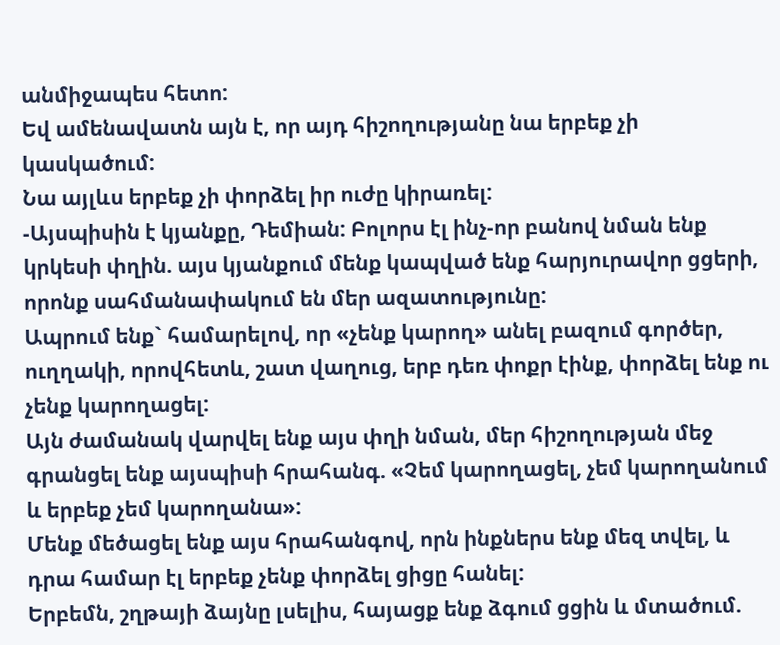անմիջապես հետո:
Եվ ամենավատն այն է, որ այդ հիշողությանը նա երբեք չի կասկածում:
Նա այլևս երբեք չի փորձել իր ուժը կիրառել:
-Այսպիսին է կյանքը, Դեմիան: Բոլորս էլ ինչ-որ բանով նման ենք կրկեսի փղին. այս կյանքում մենք կապված ենք հարյուրավոր ցցերի, որոնք սահմանափակում են մեր ազատությունը:
Ապրում ենք` համարելով, որ «չենք կարող» անել բազում գործեր, ուղղակի, որովհետև, շատ վաղուց, երբ դեռ փոքր էինք, փորձել ենք ու չենք կարողացել:
Այն ժամանակ վարվել ենք այս փղի նման, մեր հիշողության մեջ գրանցել ենք այսպիսի հրահանգ. «Չեմ կարողացել, չեմ կարողանում և երբեք չեմ կարողանա»:
Մենք մեծացել ենք այս հրահանգով, որն ինքներս ենք մեզ տվել, և դրա համար էլ երբեք չենք փորձել ցիցը հանել:
Երբեմն, շղթայի ձայնը լսելիս, հայացք ենք ձգում ցցին և մտածում.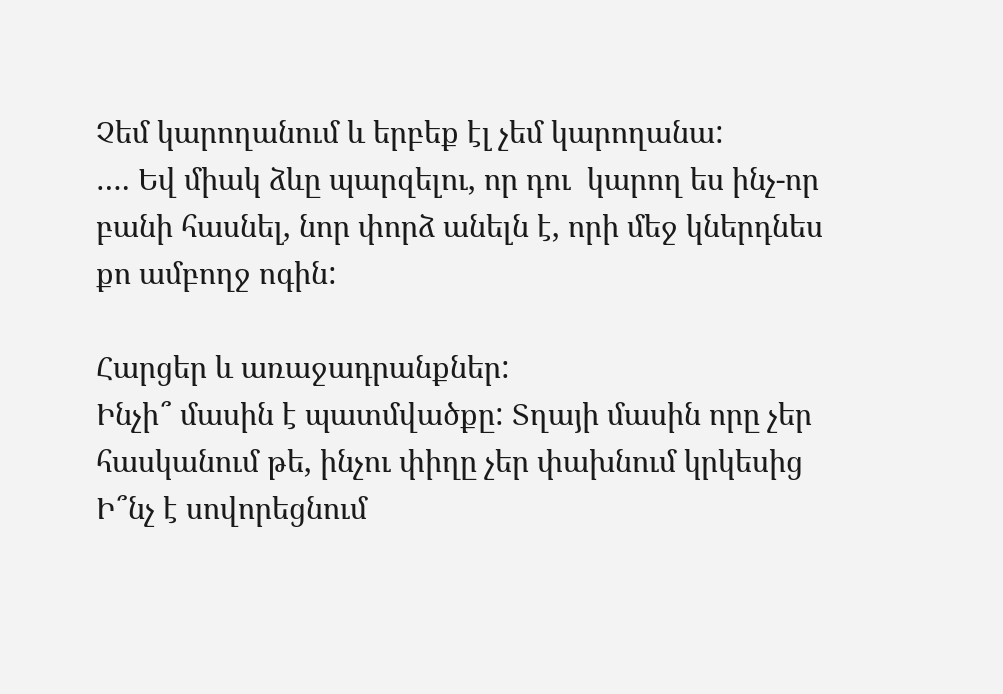Չեմ կարողանում և երբեք էլ չեմ կարողանա:
…. Եվ միակ ձևը պարզելու, որ դու  կարող ես ինչ-որ բանի հասնել, նոր փորձ անելն է, որի մեջ կներդնես քո ամբողջ ոգին:

Հարցեր և առաջադրանքներ:
Ինչի՞ մասին է պատմվածքը: Տղայի մասին որը չեր հասկանում թե, ինչու փիղը չեր փախնում կրկեսից
Ի՞նչ է սովորեցնում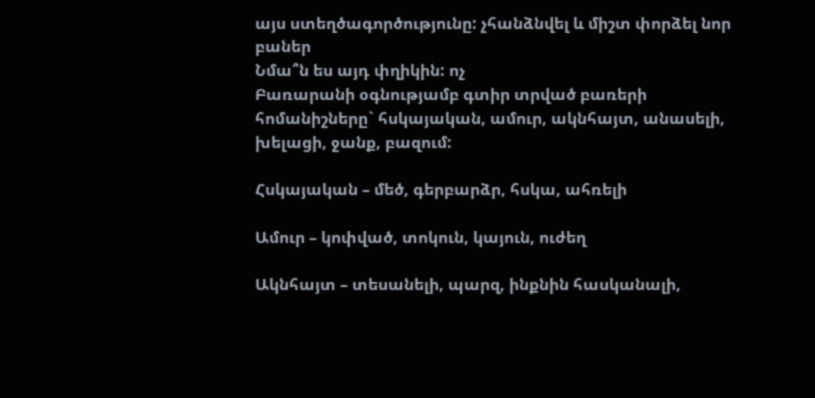այս ստեղծագործությունը: չհանձնվել և միշտ փորձել նոր բաներ
Նմա՞ն ես այդ փղիկին: ոչ
Բառարանի օգնությամբ գտիր տրված բառերի հոմանիշները` հսկայական, ամուր, ակնհայտ, անասելի, խելացի, ջանք, բազում:

Հսկայական – մեծ, գերբարձր, հսկա, ահռելի

Ամուր – կոփված, տոկուն, կայուն, ուժեղ

Ակնհայտ – տեսանելի, պարզ, ինքնին հասկանալի,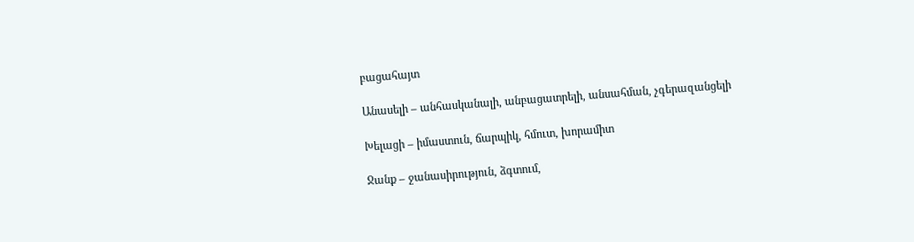բացահայտ

Անասելի – անհասկանալի, անբացատրելի, անսահման, չգերազանցելի

Խելացի – իմաստուն, ճարպիկ, հմուտ, խորամիտ

Ջանք – ջանասիրություն, ձգտում,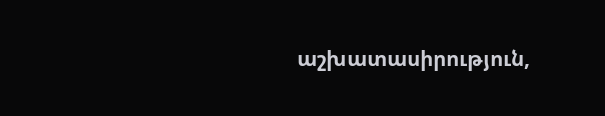աշխատասիրություն,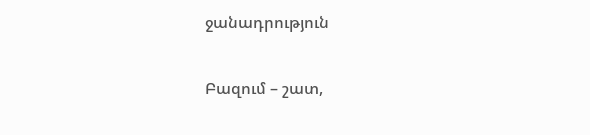ջանադրություն

Բազում – շատ,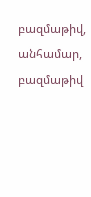բազմաթիվ, անհամար, բազմաթիվ